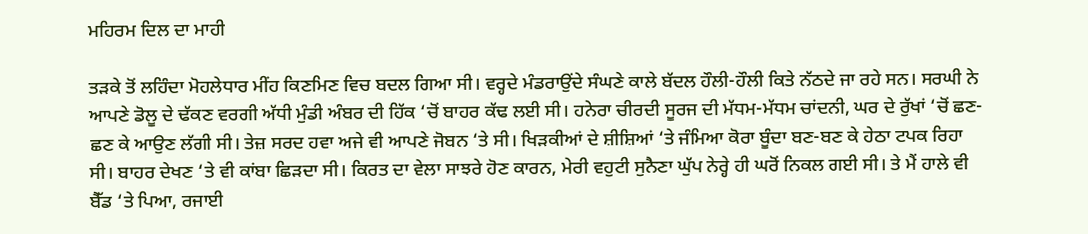ਮਹਿਰਮ ਦਿਲ ਦਾ ਮਾਹੀ

ਤੜਕੇ ਤੋਂ ਲਹਿੰਦਾ ਮੋਹਲੇਧਾਰ ਮੀਂਹ ਕਿਣਮਿਣ ਵਿਚ ਬਦਲ ਗਿਆ ਸੀ। ਵਰ੍ਹਦੇ ਮੰਡਰਾਉਂਦੇ ਸੰਘਣੇ ਕਾਲੇ ਬੱਦਲ ਹੌਲੀ-ਹੌਲੀ ਕਿਤੇ ਨੱਠਦੇ ਜਾ ਰਹੇ ਸਨ। ਸਰਘੀ ਨੇ ਆਪਣੇ ਡੋਲੂ ਦੇ ਢੱਕਣ ਵਰਗੀ ਅੱਧੀ ਮੁੰਡੀ ਅੰਬਰ ਦੀ ਹਿੱਕ ‘ਚੋਂ ਬਾਹਰ ਕੱਢ ਲਈ ਸੀ। ਹਨੇਰਾ ਚੀਰਦੀ ਸੂਰਜ ਦੀ ਮੱਧਮ-ਮੱਧਮ ਚਾਂਦਨੀ, ਘਰ ਦੇ ਰੁੱਖਾਂ ‘ਚੋਂ ਛਣ-ਛਣ ਕੇ ਆਉਣ ਲੱਗੀ ਸੀ। ਤੇਜ਼ ਸਰਦ ਹਵਾ ਅਜੇ ਵੀ ਆਪਣੇ ਜੋਬਨ ‘ਤੇ ਸੀ। ਖਿੜਕੀਆਂ ਦੇ ਸ਼ੀਸ਼ਿਆਂ ‘ਤੇ ਜੰਮਿਆ ਕੋਰਾ ਬੂੰਦਾ ਬਣ-ਬਣ ਕੇ ਹੇਠਾ ਟਪਕ ਰਿਹਾ ਸੀ। ਬਾਹਰ ਦੇਖਣ ‘ਤੇ ਵੀ ਕਾਂਬਾ ਛਿੜਦਾ ਸੀ। ਕਿਰਤ ਦਾ ਵੇਲਾ ਸਾਝਰੇ ਹੋਣ ਕਾਰਨ, ਮੇਰੀ ਵਹੁਟੀ ਸੁਨੈਣਾ ਘੁੱਪ ਨੇਰ੍ਹੇ ਹੀ ਘਰੋਂ ਨਿਕਲ ਗਈ ਸੀ। ਤੇ ਮੈਂ ਹਾਲੇ ਵੀ ਬੈੱਡ ‘ਤੇ ਪਿਆ, ਰਜਾਈ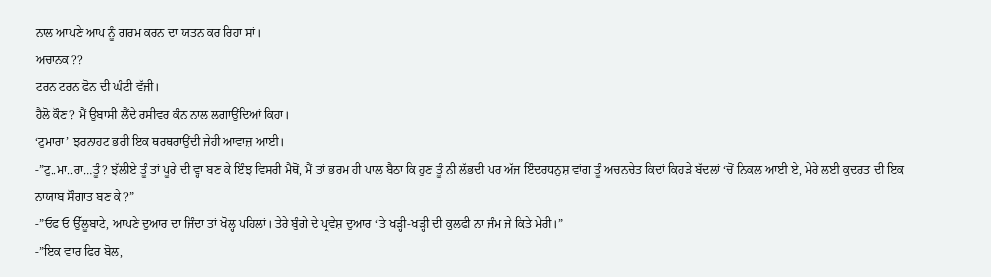ਨਾਲ ਆਪਣੇ ਆਪ ਨੂੰ ਗਰਮ ਕਰਨ ਦਾ ਯਤਨ ਕਰ ਰਿਹਾ ਸਾਂ।
ਅਚਾਨਕ??
ਟਰਨ ਟਰਨ ਫੋਨ ਦੀ ਘੰਟੀ ਵੱਜੀ।
ਹੈਲੋ ਕੌਣ? ਮੈਂ ਉਬਾਸੀ ਲੈਂਦੇ ਰਸੀਵਰ ਕੰਨ ਨਾਲ ਲਗਾਉਂਦਿਆਂ ਕਿਹਾ।
‘ਟੁਮਾਰਾ’ ਝਰਨਾਹਟ ਭਰੀ ਇਕ ਥਰਥਰਾਉਂਦੀ ਜੇਹੀ ਆਵਾਜ਼ ਆਈ।
-”ਟੁ..ਮਾ..ਰਾ…ਤੂੰ? ਝੱਲੀਏ ਤੂੰ ਤਾਂ ਪੂਰੇ ਦੀ ਵ੍ਹਾ ਬਣ ਕੇ ਇੰਝ ਵਿਸਰੀ ਮੈਥੋਂ, ਮੈਂ ਤਾਂ ਭਰਮ ਹੀ ਪਾਲ ਬੈਠਾ ਕਿ ਹੁਣ ਤੂੰ ਨੀ ਲੱਭਦੀ ਪਰ ਅੱਜ ਇੰਦਰਧਨੁਸ਼ ਵਾਂਗ ਤੂੰ ਅਚਨਚੇਤ ਕਿਦਾਂ ਕਿਹੜੇ ਬੱਦਲਾਂ ‘ਚੋਂ ਨਿਕਲ ਆਈ ਏ, ਮੇਰੇ ਲਈ ਕੁਦਰਤ ਦੀ ਇਕ ਨਾਯਾਬ ਸੌਗਾਤ ਬਣ ਕੇ?”
-”ਓਫ ਓ ਉੱਲੂਬਾਟੇ, ਆਪਣੇ ਦੁਆਰ ਦਾ ਜਿੰਦਾ ਤਾਂ ਖੋਲ੍ਹ ਪਹਿਲਾਂ। ਤੇਰੇ ਬੁੰਗੇ ਦੇ ਪ੍ਰਵੇਸ਼ ਦੁਆਰ ‘ਤੇ ਖੜ੍ਹੀ-ਖੜ੍ਹੀ ਦੀ ਕੁਲਫੀ ਨਾ ਜੰਮ ਜੇ ਕਿਤੇ ਮੇਰੀ।”
-”ਇਕ ਵਾਰ ਫਿਰ ਬੋਲ,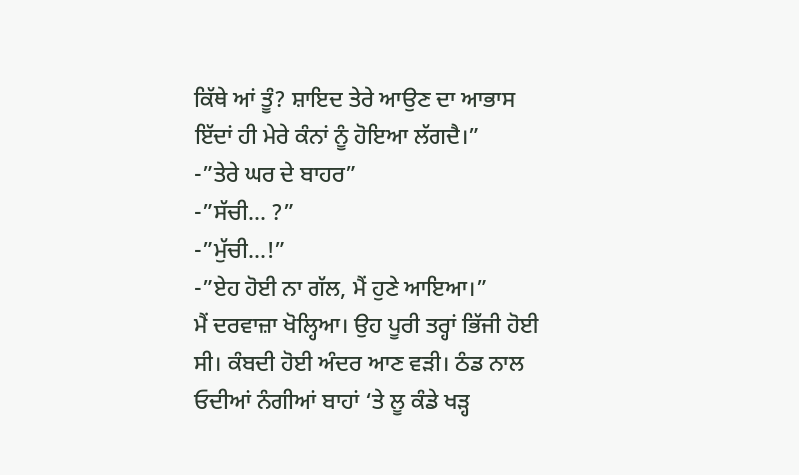ਕਿੱਥੇ ਆਂ ਤੂੰ? ਸ਼ਾਇਦ ਤੇਰੇ ਆਉਣ ਦਾ ਆਭਾਸ ਇੱਦਾਂ ਹੀ ਮੇਰੇ ਕੰਨਾਂ ਨੂੰ ਹੋਇਆ ਲੱਗਦੈ।”
-”ਤੇਰੇ ਘਰ ਦੇ ਬਾਹਰ”
-”ਸੱਚੀ… ?”
-”ਮੁੱਚੀ…!”
-”ਏਹ ਹੋਈ ਨਾ ਗੱਲ, ਮੈਂ ਹੁਣੇ ਆਇਆ।”
ਮੈਂ ਦਰਵਾਜ਼ਾ ਖੋਲ੍ਹਿਆ। ਉਹ ਪੂਰੀ ਤਰ੍ਹਾਂ ਭਿੱਜੀ ਹੋਈ ਸੀ। ਕੰਬਦੀ ਹੋਈ ਅੰਦਰ ਆਣ ਵੜੀ। ਠੰਡ ਨਾਲ ਓਦੀਆਂ ਨੰਗੀਆਂ ਬਾਹਾਂ ‘ਤੇ ਲੂ ਕੰਡੇ ਖੜ੍ਹ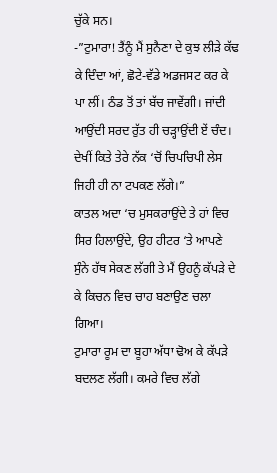ਚੁੱਕੇ ਸਨ।
-”ਟੁਮਾਰਾ! ਤੈਂਨੂੰ ਮੈਂ ਸੁਨੈਣਾ ਦੇ ਕੁਝ ਲੀੜੇ ਕੱਢ ਕੇ ਦਿੰਦਾ ਆਂ, ਛੋਟੇ-ਵੱਡੇ ਅਡਜਸਟ ਕਰ ਕੇ ਪਾ ਲੀਂ। ਠੰਡ ਤੋਂ ਤਾਂ ਬੱਚ ਜਾਵੇਂਗੀ। ਜਾਂਦੀ ਆਉਂਦੀ ਸਰਦ ਰੁੱਤ ਹੀ ਚੜ੍ਹਾਉਂਦੀ ਏਂ ਚੰਦ। ਦੇਖੀਂ ਕਿਤੇ ਤੇਰੇ ਨੱਕ ‘ਚੋਂ ਚਿਪਚਿਪੀ ਲੇਸ ਜਿਹੀ ਹੀ ਨਾ ਟਪਕਣ ਲੱਗੇ।”
ਕਾਤਲ ਅਦਾ ‘ਚ ਮੁਸਕਰਾਉਂਦੇ ਤੇ ਹਾਂ ਵਿਚ ਸਿਰ ਹਿਲਾਉਂਦੇ, ਉਹ ਹੀਟਰ ‘ਤੇ ਆਪਣੇ ਸੁੰਨੇ ਹੱਥ ਸੇਕਣ ਲੱਗੀ ਤੇ ਮੈਂ ਉਹਨੂੰ ਕੱਪੜੇ ਦੇ ਕੇ ਕਿਚਨ ਵਿਚ ਚਾਹ ਬਣਾਉਣ ਚਲਾ ਗਿਆ।
ਟੁਮਾਰਾ ਰੂਮ ਦਾ ਬੂਹਾ ਅੱਧਾ ਢੋਅ ਕੇ ਕੱਪੜੇ ਬਦਲਣ ਲੱਗੀ। ਕਮਰੇ ਵਿਚ ਲੱਗੇ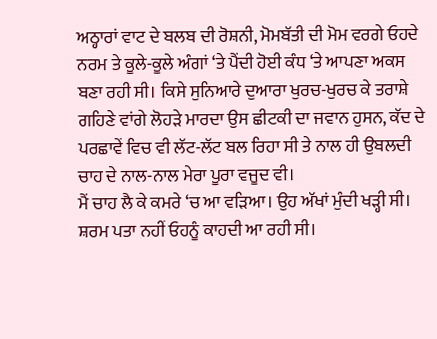ਅਠ੍ਹਾਰਾਂ ਵਾਟ ਦੇ ਬਲਬ ਦੀ ਰੋਸ਼ਨੀ, ਮੋਮਬੱਤੀ ਦੀ ਮੋਮ ਵਰਗੇ ਓਹਦੇ ਨਰਮ ਤੇ ਕੂਲੇ-ਕੂਲੇ ਅੰਗਾਂ ‘ਤੇ ਪੈਂਦੀ ਹੋਈ ਕੰਧ ‘ਤੇ ਆਪਣਾ ਅਕਸ ਬਣਾ ਰਹੀ ਸੀ। ਕਿਸੇ ਸੁਨਿਆਰੇ ਦੁਆਰਾ ਖੁਰਚ-ਖੁਰਚ ਕੇ ਤਰਾਸ਼ੇ ਗਹਿਣੇ ਵਾਂਗੇ ਲੋਹੜੇ ਮਾਰਦਾ ਉਸ ਛੀਟਕੀ ਦਾ ਜਵਾਨ ਹੁਸਨ, ਕੱਦ ਦੇ ਪਰਛਾਵੇਂ ਵਿਚ ਵੀ ਲੱਟ-ਲੱਟ ਬਲ ਰਿਹਾ ਸੀ ਤੇ ਨਾਲ ਹੀ ਉਬਲਦੀ ਚਾਹ ਦੇ ਨਾਲ-ਨਾਲ ਮੇਰਾ ਪੂਰਾ ਵਜੂਦ ਵੀ।
ਮੈਂ ਚਾਹ ਲੈ ਕੇ ਕਮਰੇ ‘ਚ ਆ ਵੜਿਆ। ਉਹ ਅੱਖਾਂ ਮੁੰਦੀ ਖੜ੍ਹੀ ਸੀ। ਸ਼ਰਮ ਪਤਾ ਨਹੀਂ ਓਹਨੂੰ ਕਾਹਦੀ ਆ ਰਹੀ ਸੀ।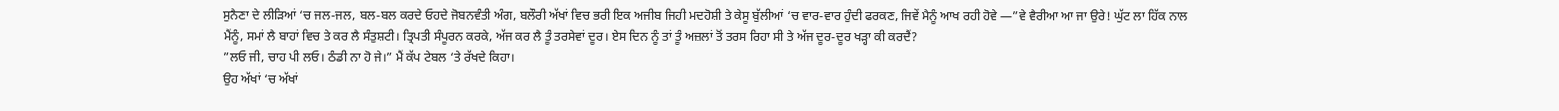ਸੁਨੈਣਾ ਦੇ ਲੀੜਿਆਂ ‘ਚ ਜਲ-ਜਲ, ਬਲ-ਬਲ ਕਰਦੇ ਓਹਦੇ ਜੋਬਨਵੰਤੀ ਅੰਗ, ਬਲੌਰੀ ਅੱਖਾਂ ਵਿਚ ਭਰੀ ਇਕ ਅਜੀਬ ਜਿਹੀ ਮਦਹੋਸ਼ੀ ਤੇ ਕੇਸੂ ਬੁੱਲੀਆਂ ‘ਚ ਵਾਰ-ਵਾਰ ਹੁੰਦੀ ਫਰਕਣ, ਜਿਵੇਂ ਮੈਨੂੰ ਆਖ ਰਹੀ ਹੋਵੇ —”ਵੇ ਵੈਰੀਆ ਆ ਜਾ ਉਰੇ! ਘੁੱਟ ਲਾ ਹਿੱਕ ਨਾਲ ਮੈਂਨੂੰ, ਸਮਾਂ ਲੈ ਬਾਹਾਂ ਵਿਚ ਤੇ ਕਰ ਲੈ ਸੰਤੁਸ਼ਟੀ। ਤ੍ਰਿਪਤੀ ਸੰਪੂਰਨ ਕਰਕੇ, ਅੱਜ ਕਰ ਲੈ ਤੂੰ ਤਰਸੇਵਾਂ ਦੂਰ। ਏਸ ਦਿਨ ਨੂੰ ਤਾਂ ਤੂੰ ਅਜ਼ਲਾਂ ਤੋਂ ਤਰਸ ਰਿਹਾ ਸੀ ਤੇ ਅੱਜ ਦੂਰ-ਦੂਰ ਖੜ੍ਹਾ ਕੀ ਕਰਦੈਂ?
”ਲਓ ਜੀ, ਚਾਹ ਪੀ ਲਓ। ਠੰਡੀ ਨਾ ਹੋ ਜੇ।” ਮੈਂ ਕੱਪ ਟੇਬਲ ‘ਤੇ ਰੱਖਦੇ ਕਿਹਾ।
ਉਹ ਅੱਖਾਂ ‘ਚ ਅੱਖਾਂ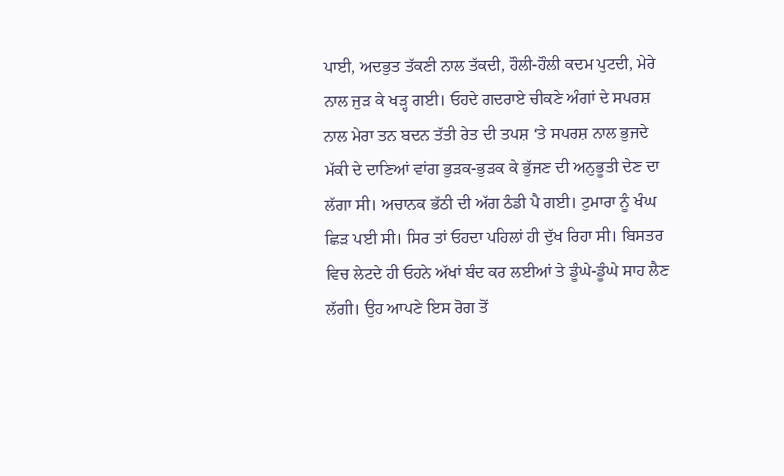ਪਾਈ, ਅਦਭੁਤ ਤੱਕਣੀ ਨਾਲ ਤੱਕਦੀ, ਹੌਲੀ-ਹੌਲੀ ਕਦਮ ਪੁਟਦੀ, ਮੇਰੇ ਨਾਲ ਜੁੜ ਕੇ ਖੜ੍ਹ ਗਈ। ਓਹਦੇ ਗਦਰਾਏ ਚੀਕਣੇ ਅੰਗਾਂ ਦੇ ਸਪਰਸ਼ ਨਾਲ ਮੇਰਾ ਤਨ ਬਦਨ ਤੱਤੀ ਰੇਤ ਦੀ ਤਪਸ਼ ‘ਤੇ ਸਪਰਸ਼ ਨਾਲ ਭੁਜਦੇ ਮੱਕੀ ਦੇ ਦਾਣਿਆਂ ਵਾਂਗ ਭੁੜਕ-ਭੁੜਕ ਕੇ ਭੁੱਜਣ ਦੀ ਅਨੁਭੂਤੀ ਦੇਣ ਦਾ ਲੱਗਾ ਸੀ। ਅਚਾਨਕ ਭੱਠੀ ਦੀ ਅੱਗ ਠੰਡੀ ਪੈ ਗਈ। ਟੁਮਾਰਾ ਨੂੰ ਖੰਘ ਛਿੜ ਪਈ ਸੀ। ਸਿਰ ਤਾਂ ਓਹਦਾ ਪਹਿਲਾਂ ਹੀ ਦੁੱਖ ਰਿਹਾ ਸੀ। ਬਿਸਤਰ ਵਿਚ ਲੇਟਦੇ ਹੀ ਓਹਨੇ ਅੱਖਾਂ ਬੰਦ ਕਰ ਲਈਆਂ ਤੇ ਡੂੰਘੇ-ਡੂੰਘੇ ਸਾਹ ਲੈਣ ਲੱਗੀ। ਉਹ ਆਪਣੇ ਇਸ ਰੋਗ ਤੋਂ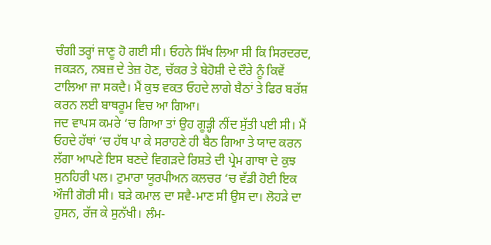ਚੰਗੀ ਤਰ੍ਹਾਂ ਜਾਣੂ ਹੋ ਗਈ ਸੀ। ਓਹਨੇ ਸਿੱਖ ਲਿਆ ਸੀ ਕਿ ਸਿਰਦਰਦ, ਜਕੜਨ, ਨਬਜ਼ ਦੇ ਤੇਜ਼ ਹੋਣ, ਚੱਕਰ ਤੇ ਬੇਹੋਸ਼ੀ ਦੇ ਦੌਰੇ ਨੂੰ ਕਿਵੇਂ ਟਾਲਿਆ ਜਾ ਸਕਦੈ। ਮੈਂ ਕੁਝ ਵਕਤ ਓਹਦੇ ਲਾਗੇ ਬੈਠਾਂ ਤੇ ਫਿਰ ਬਰੱਸ਼ ਕਰਨ ਲਈ ਬਾਥਰੂਮ ਵਿਚ ਆ ਗਿਆ।
ਜਦ ਵਾਪਸ ਕਮਰੇ ‘ਚ ਗਿਆ ਤਾਂ ਉਹ ਗੂੜ੍ਹੀ ਨੀਂਦ ਸੁੱਤੀ ਪਈ ਸੀ। ਮੈਂ ਓਹਦੇ ਹੱਥਾਂ ‘ਚ ਹੱਥ ਪਾ ਕੇ ਸਰਾਹਣੇ ਹੀ ਬੈਠ ਗਿਆ ਤੇ ਯਾਦ ਕਰਨ ਲੱਗਾ ਆਪਣੇ ਇਸ ਬਣਦੇ ਵਿਗੜਦੇ ਰਿਸ਼ਤੇ ਦੀ ਪ੍ਰੇਮ ਗਾਥਾ ਦੇ ਕੁਝ ਸੁਨਹਿਰੀ ਪਲ। ਟੁਮਾਰਾ ਯੂਰਪੀਅਨ ਕਲਚਰ ‘ਚ ਵੱਡੀ ਹੋਈ ਇਕ ਔਜੀ ਗੋਰੀ ਸੀ। ਬੜੇ ਕਮਾਲ ਦਾ ਸਵੈ-ਮਾਣ ਸੀ ਉਸ ਦਾ। ਲੋਹੜੇ ਦਾ ਹੁਸਨ, ਰੱਜ ਕੇ ਸੁਨੱਖੀ। ਲੰਮ-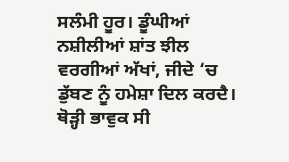ਸਲੰਮੀ ਹੂਰ। ਡੂੰਘੀਆਂ ਨਸ਼ੀਲੀਆਂ ਸ਼ਾਂਤ ਝੀਲ ਵਰਗੀਆਂ ਅੱਖਾਂ, ਜੀਦੇ ‘ਚ ਡੁੱਬਣ ਨੂੰ ਹਮੇਸ਼ਾ ਦਿਲ ਕਰਦੈ। ਥੋੜ੍ਹੀ ਭਾਵੁਕ ਸੀ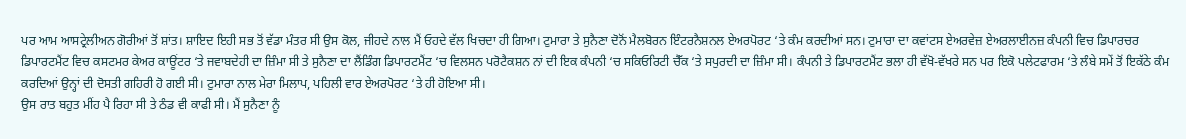ਪਰ ਆਮ ਆਸਟ੍ਰੇਲੀਅਨ ਗੋਰੀਆਂ ਤੋਂ ਸ਼ਾਂਤ। ਸ਼ਾਇਦ ਇਹੀ ਸਭ ਤੋਂ ਵੱਡਾ ਮੰਤਰ ਸੀ ਉਸ ਕੋਲ, ਜੀਹਦੇ ਨਾਲ ਮੈਂ ਓਹਦੇ ਵੱਲ ਖਿਚਦਾ ਹੀ ਗਿਆ। ਟੁਮਾਰਾ ਤੇ ਸੁਨੈਣਾ ਦੋਨੋਂ ਮੈਲਬੋਰਨ ਇੰਟਰਨੈਸ਼ਨਲ ਏਅਰਪੋਰਟ ‘ਤੇ ਕੰਮ ਕਰਦੀਆਂ ਸਨ। ਟੁਮਾਰਾ ਦਾ ਕਵਾਂਟਸ ਏਅਰਵੇਜ਼ ਏਅਰਲਾਈਨਜ਼ ਕੰਪਨੀ ਵਿਚ ਡਿਪਾਰਚਰ ਡਿਪਾਰਟਮੈਂਟ ਵਿਚ ਕਸਟਮਰ ਕੇਅਰ ਕਾਊਂਟਰ ‘ਤੇ ਜਵਾਬਦੇਹੀ ਦਾ ਜ਼ਿੰਮਾ ਸੀ ਤੇ ਸੁਨੈਣਾ ਦਾ ਲੈਂਡਿੰਗ ਡਿਪਾਰਟਮੈਂਟ ‘ਚ ਵਿਲਸਨ ਪਰੋਟੈਕਸ਼ਨ ਨਾਂ ਦੀ ਇਕ ਕੰਪਨੀ ‘ਚ ਸਕਿਓਰਿਟੀ ਚੈੱਕ ‘ਤੇ ਸਪੁਰਦੀ ਦਾ ਜ਼ਿੰਮਾ ਸੀ। ਕੰਪਨੀ ਤੇ ਡਿਪਾਰਟਮੈਂਟ ਭਲਾ ਹੀ ਵੱਖੋ-ਵੱਖਰੇ ਸਨ ਪਰ ਇਕੋ ਪਲੇਟਫਾਰਮ ‘ਤੇ ਲੰਬੇ ਸਮੇਂ ਤੋਂ ਇਕੱਠੇ ਕੰਮ ਕਰਦਿਆਂ ਉਨ੍ਹਾਂ ਦੀ ਦੋਸਤੀ ਗਹਿਰੀ ਹੋ ਗਈ ਸੀ। ਟੁਮਾਰਾ ਨਾਲ ਮੇਰਾ ਮਿਲਾਪ, ਪਹਿਲੀ ਵਾਰ ਏਅਰਪੋਰਟ ‘ਤੇ ਹੀ ਹੋਇਆ ਸੀ।
ਉਸ ਰਾਤ ਬਹੁਤ ਮੀਂਹ ਪੈ ਰਿਹਾ ਸੀ ਤੇ ਠੰਡ ਵੀ ਕਾਫੀ ਸੀ। ਮੈਂ ਸੁਨੈਣਾ ਨੂੰ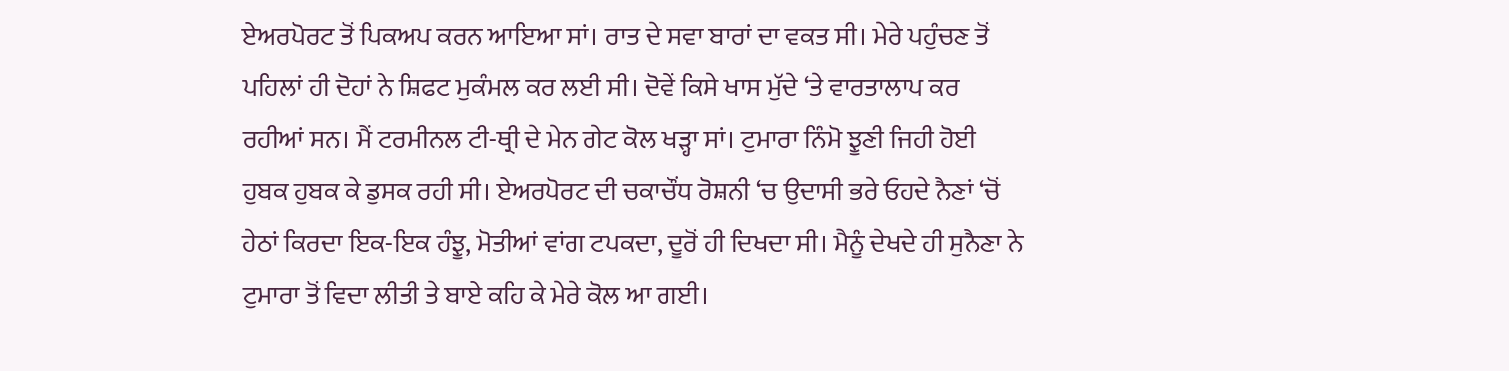ਏਅਰਪੋਰਟ ਤੋਂ ਪਿਕਅਪ ਕਰਨ ਆਇਆ ਸਾਂ। ਰਾਤ ਦੇ ਸਵਾ ਬਾਰਾਂ ਦਾ ਵਕਤ ਸੀ। ਮੇਰੇ ਪਹੁੰਚਣ ਤੋਂ ਪਹਿਲਾਂ ਹੀ ਦੋਹਾਂ ਨੇ ਸ਼ਿਫਟ ਮੁਕੰਮਲ ਕਰ ਲਈ ਸੀ। ਦੋਵੇਂ ਕਿਸੇ ਖਾਸ ਮੁੱਦੇ ‘ਤੇ ਵਾਰਤਾਲਾਪ ਕਰ ਰਹੀਆਂ ਸਨ। ਮੈਂ ਟਰਮੀਨਲ ਟੀ-ਥ੍ਰੀ ਦੇ ਮੇਨ ਗੇਟ ਕੋਲ ਖੜ੍ਹਾ ਸਾਂ। ਟੁਮਾਰਾ ਨਿੰਮੋ ਝੂਣੀ ਜਿਹੀ ਹੋਈ ਹੁਬਕ ਹੁਬਕ ਕੇ ਡੁਸਕ ਰਹੀ ਸੀ। ਏਅਰਪੋਰਟ ਦੀ ਚਕਾਚੌਂਧ ਰੋਸ਼ਨੀ ‘ਚ ਉਦਾਸੀ ਭਰੇ ਓਹਦੇ ਨੈਣਾਂ ‘ਚੋਂ ਹੇਠਾਂ ਕਿਰਦਾ ਇਕ-ਇਕ ਹੰਝੂ, ਮੋਤੀਆਂ ਵਾਂਗ ਟਪਕਦਾ, ਦੂਰੋਂ ਹੀ ਦਿਖਦਾ ਸੀ। ਮੈਨੂੰ ਦੇਖਦੇ ਹੀ ਸੁਨੈਣਾ ਨੇ ਟੁਮਾਰਾ ਤੋਂ ਵਿਦਾ ਲੀਤੀ ਤੇ ਬਾਏ ਕਹਿ ਕੇ ਮੇਰੇ ਕੋਲ ਆ ਗਈ।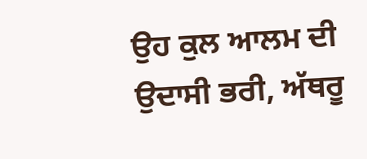ਉਹ ਕੁਲ ਆਲਮ ਦੀ ਉਦਾਸੀ ਭਰੀ, ਅੱਥਰੂ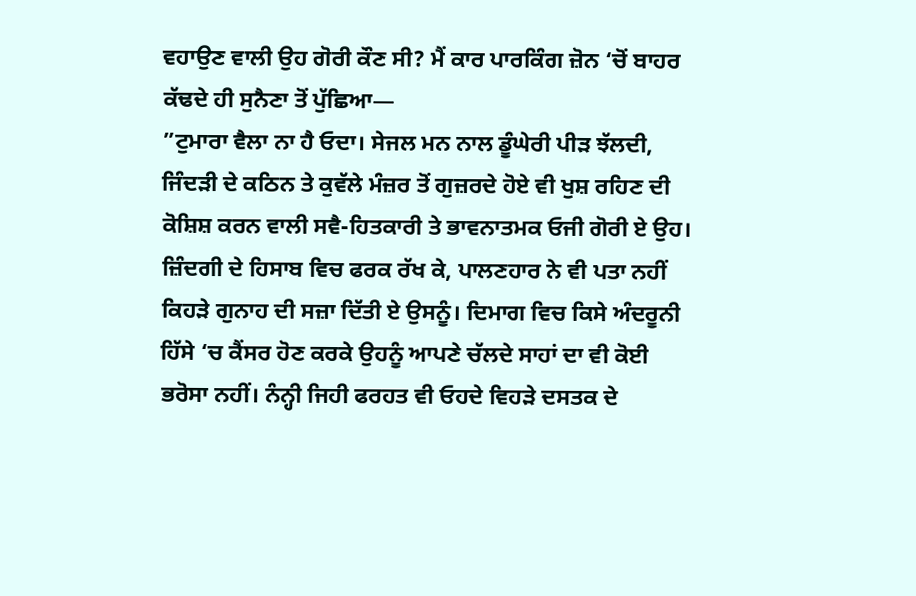ਵਹਾਉਣ ਵਾਲੀ ਉਹ ਗੋਰੀ ਕੌਣ ਸੀ? ਮੈਂ ਕਾਰ ਪਾਰਕਿੰਗ ਜ਼ੋਨ ‘ਚੋਂ ਬਾਹਰ ਕੱਢਦੇ ਹੀ ਸੁਨੈਣਾ ਤੋਂ ਪੁੱਛਿਆ—
”ਟੁਮਾਰਾ ਵੈਲਾ ਨਾ ਹੈ ਓਦਾ। ਸੇਜਲ ਮਨ ਨਾਲ ਡੂੰਘੇਰੀ ਪੀੜ ਝੱਲਦੀ, ਜਿੰਦੜੀ ਦੇ ਕਠਿਨ ਤੇ ਕੁਵੱਲੇ ਮੰਜ਼ਰ ਤੋਂ ਗੁਜ਼ਰਦੇ ਹੋਏ ਵੀ ਖੁਸ਼ ਰਹਿਣ ਦੀ ਕੋਸ਼ਿਸ਼ ਕਰਨ ਵਾਲੀ ਸਵੈ-ਹਿਤਕਾਰੀ ਤੇ ਭਾਵਨਾਤਮਕ ਓਜੀ ਗੋਰੀ ਏ ਉਹ। ਜ਼ਿੰਦਗੀ ਦੇ ਹਿਸਾਬ ਵਿਚ ਫਰਕ ਰੱਖ ਕੇ, ਪਾਲਣਹਾਰ ਨੇ ਵੀ ਪਤਾ ਨਹੀਂ ਕਿਹੜੇ ਗੁਨਾਹ ਦੀ ਸਜ਼ਾ ਦਿੱਤੀ ਏ ਉਸਨੂੰ। ਦਿਮਾਗ ਵਿਚ ਕਿਸੇ ਅੰਦਰੂਨੀ ਹਿੱਸੇ ‘ਚ ਕੈਂਸਰ ਹੋਣ ਕਰਕੇ ਉਹਨੂੰ ਆਪਣੇ ਚੱਲਦੇ ਸਾਹਾਂ ਦਾ ਵੀ ਕੋਈ ਭਰੋਸਾ ਨਹੀਂ। ਨੰਨ੍ਹੀ ਜਿਹੀ ਫਰਹਤ ਵੀ ਓਹਦੇ ਵਿਹੜੇ ਦਸਤਕ ਦੇ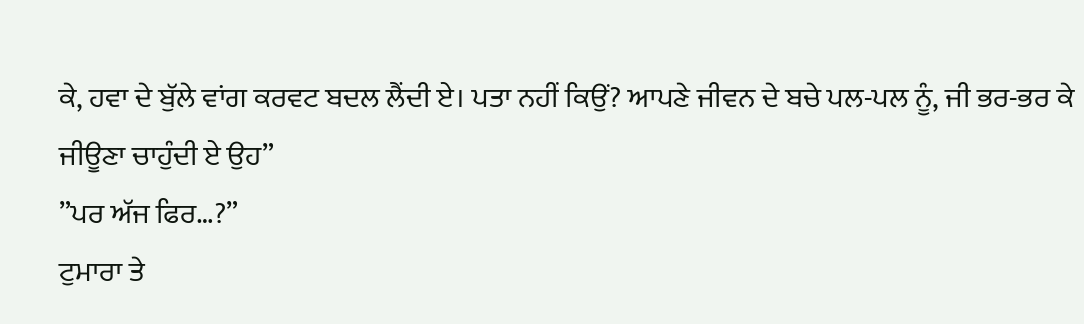ਕੇ, ਹਵਾ ਦੇ ਬੁੱਲੇ ਵਾਂਗ ਕਰਵਟ ਬਦਲ ਲੈਂਦੀ ਏ। ਪਤਾ ਨਹੀਂ ਕਿਉਂ? ਆਪਣੇ ਜੀਵਨ ਦੇ ਬਚੇ ਪਲ-ਪਲ ਨੂੰ, ਜੀ ਭਰ-ਭਰ ਕੇ ਜੀਊਣਾ ਚਾਹੁੰਦੀ ਏ ਉਹ”
”ਪਰ ਅੱਜ ਫਿਰ…?”
ਟੁਮਾਰਾ ਤੇ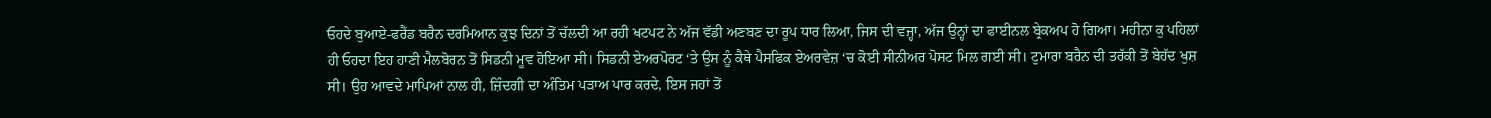ਓਹਦੇ ਬੁਆਏ-ਫਰੈਂਡ ਬਰੈਨ ਦਰਮਿਆਨ ਕੁਝ ਦਿਨਾਂ ਤੋਂ ਚੱਲਦੀ ਆ ਰਹੀ ਖਟਪਟ ਨੇ ਅੱਜ ਵੱਡੀ ਅਣਬਣ ਦਾ ਰੂਪ ਧਾਰ ਲਿਆ, ਜਿਸ ਦੀ ਵਜ੍ਹਾ, ਅੱਜ ਉਨ੍ਹਾਂ ਦਾ ਫਾਈਨਲ ਬ੍ਰੇਕਅਪ ਹੋ ਗਿਆ। ਮਹੀਨਾ ਕੁ ਪਹਿਲਾਂ ਹੀ ਓਹਦਾ ਇਹ ਹਾਣੀ ਮੈਲਬੋਰਨ ਤੋਂ ਸਿਡਨੀ ਮੂਵ ਹੋਇਆ ਸੀ। ਸਿਡਨੀ ਏਅਰਪੋਰਟ ‘ਤੇ ਉਸ ਨੂੰ ਕੈਥੇ ਪੈਸਫਿਕ ਏਅਰਵੇਜ਼ ‘ਚ ਕੋਈ ਸੀਨੀਅਰ ਪੋਸਟ ਮਿਲ ਗਈ ਸੀ। ਟੁਮਾਰਾ ਬਰੈਨ ਦੀ ਤਰੱਕੀ ਤੋਂ ਬੇਹੱਦ ਖੁਸ਼ ਸੀ। ਉਹ ਆਵਦੇ ਮਾਪਿਆਂ ਨਾਲ ਹੀ, ਜ਼ਿੰਦਗੀ ਦਾ ਅੰਤਿਮ ਪੜਾਅ ਪਾਰ ਕਰਦੇ, ਇਸ ਜਹਾਂ ਤੋਂ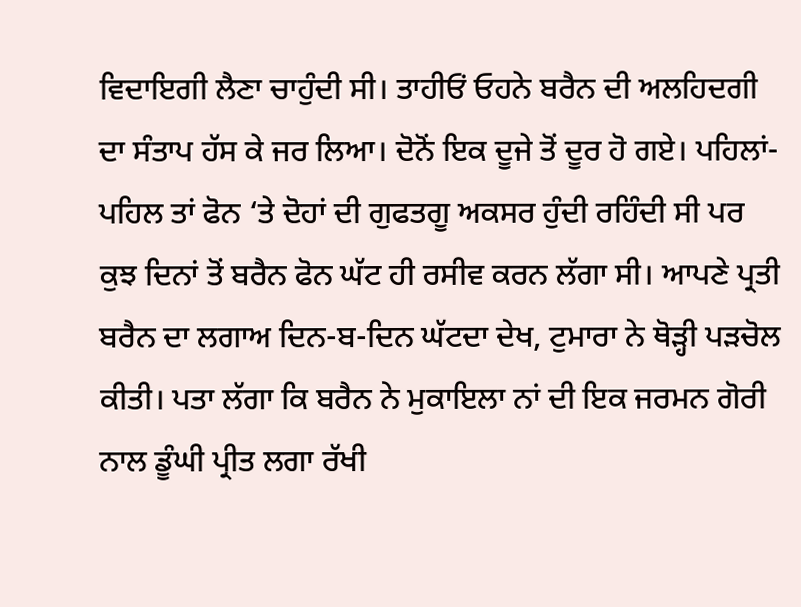ਵਿਦਾਇਗੀ ਲੈਣਾ ਚਾਹੁੰਦੀ ਸੀ। ਤਾਹੀਓਂ ਓਹਨੇ ਬਰੈਨ ਦੀ ਅਲਹਿਦਗੀ ਦਾ ਸੰਤਾਪ ਹੱਸ ਕੇ ਜਰ ਲਿਆ। ਦੋਨੋਂ ਇਕ ਦੂਜੇ ਤੋਂ ਦੂਰ ਹੋ ਗਏ। ਪਹਿਲਾਂ-ਪਹਿਲ ਤਾਂ ਫੋਨ ‘ਤੇ ਦੋਹਾਂ ਦੀ ਗੁਫਤਗੂ ਅਕਸਰ ਹੁੰਦੀ ਰਹਿੰਦੀ ਸੀ ਪਰ ਕੁਝ ਦਿਨਾਂ ਤੋਂ ਬਰੈਨ ਫੋਨ ਘੱਟ ਹੀ ਰਸੀਵ ਕਰਨ ਲੱਗਾ ਸੀ। ਆਪਣੇ ਪ੍ਰਤੀ ਬਰੈਨ ਦਾ ਲਗਾਅ ਦਿਨ-ਬ-ਦਿਨ ਘੱਟਦਾ ਦੇਖ, ਟੁਮਾਰਾ ਨੇ ਥੋੜ੍ਹੀ ਪੜਚੋਲ ਕੀਤੀ। ਪਤਾ ਲੱਗਾ ਕਿ ਬਰੈਨ ਨੇ ਮੁਕਾਇਲਾ ਨਾਂ ਦੀ ਇਕ ਜਰਮਨ ਗੋਰੀ ਨਾਲ ਡੂੰਘੀ ਪ੍ਰੀਤ ਲਗਾ ਰੱਖੀ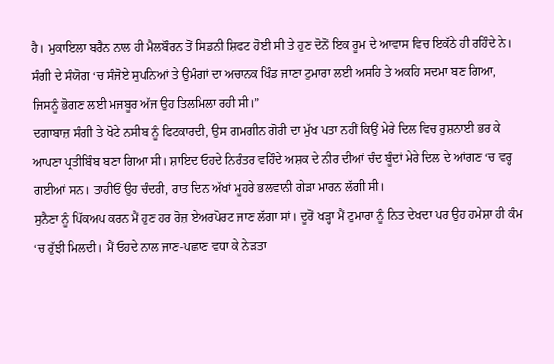ਹੈ। ਮੁਕਾਇਲਾ ਬਰੈਨ ਨਾਲ ਹੀ ਮੈਲਬੌਰਨ ਤੋਂ ਸਿਡਨੀ ਸ਼ਿਫਟ ਹੋਈ ਸੀ ਤੇ ਹੁਣ ਦੋਨੋਂ ਇਕ ਰੂਮ ਦੇ ਆਵਾਸ ਵਿਚ ਇਕੱਠੇ ਹੀ ਰਹਿੰਦੇ ਨੇ। ਸੰਗੀ ਦੇ ਸੰਯੋਗ ‘ਚ ਸੰਜੋਏ ਸੁਪਨਿਆਂ ਤੇ ਉਮੰਗਾਂ ਦਾ ਅਚਾਨਕ ਖਿੰਡ ਜਾਣਾ ਟੁਮਾਰਾ ਲਈ ਅਸਹਿ ਤੇ ਅਕਹਿ ਸਦਮਾ ਬਣ ਗਿਆ, ਜਿਸਨੂੰ ਭੋਗਣ ਲਈ ਮਜਬੂਰ ਅੱਜ ਉਹ ਤਿਲਮਿਲਾ ਰਹੀ ਸੀ।”
ਦਗਾਬਾਜ਼ ਸੰਗੀ ਤੇ ਖੋਟੇ ਨਸੀਬ ਨੂੰ ਫਿਟਕਾਰਦੀ, ਉਸ ਗਮਗੀਨ ਗੋਰੀ ਦਾ ਮੁੱਖ ਪਤਾ ਨਹੀਂ ਕਿਉਂ ਮੇਰੇ ਦਿਲ ਵਿਚ ਰੁਸ਼ਨਾਈ ਭਰ ਕੇ ਆਪਣਾ ਪ੍ਰਤੀਬਿੰਬ ਬਣਾ ਗਿਆ ਸੀ। ਸ਼ਾਇਦ ਓਹਦੇ ਨਿਰੰਤਰ ਵਹਿੰਦੇ ਅਸ਼ਕ ਦੇ ਨੀਰ ਦੀਆਂ ਚੰਦ ਬੂੰਦਾਂ ਮੇਰੇ ਦਿਲ ਦੇ ਆਂਗਣ ‘ਚ ਵਰ੍ਹ ਗਈਆਂ ਸਨ। ਤਾਹੀਓਂ ਉਹ ਚੰਦਰੀ, ਰਾਤ ਦਿਨ ਅੱਖਾਂ ਮੂਹਰੇ ਭਲਵਾਨੀ ਗੇੜਾ ਮਾਰਨ ਲੱਗੀ ਸੀ।
ਸੁਨੈਣਾ ਨੂੰ ਪਿੱਕਅਪ ਕਰਨ ਮੈਂ ਹੁਣ ਹਰ ਰੋਜ਼ ਏਅਰਪੋਰਟ ਜਾਣ ਲੱਗਾ ਸਾਂ। ਦੂਰੋਂ ਖੜ੍ਹਾ ਮੈਂ ਟੁਮਾਰਾ ਨੂੰ ਨਿਤ ਦੇਖਦਾ ਪਰ ਉਹ ਹਮੇਸ਼ਾ ਹੀ ਕੰਮ ‘ਚ ਰੁੱਝੀ ਮਿਲਦੀ। ਮੈਂ ਓਹਦੇ ਨਾਲ ਜਾਣ-ਪਛਾਣ ਵਧਾ ਕੇ ਨੇੜਤਾ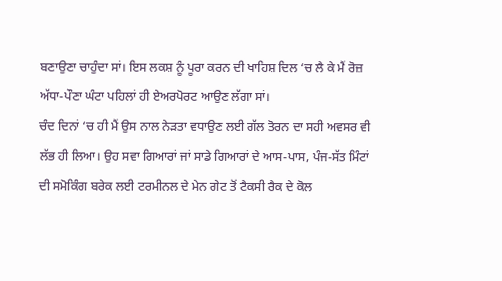ਬਣਾਉਣਾ ਚਾਹੁੰਦਾ ਸਾਂ। ਇਸ ਲਕਸ਼ ਨੂੰ ਪੂਰਾ ਕਰਨ ਦੀ ਖਾਹਿਸ਼ ਦਿਲ ‘ਚ ਲੈ ਕੇ ਮੈਂ ਰੋਜ਼ ਅੱਧਾ-ਪੌਣਾ ਘੰਟਾ ਪਹਿਲਾਂ ਹੀ ਏਅਰਪੋਰਟ ਆਉਣ ਲੱਗਾ ਸਾਂ।
ਚੰਦ ਦਿਨਾਂ ‘ਚ ਹੀ ਮੈਂ ਉਸ ਨਾਲ ਨੇੜਤਾ ਵਧਾਉਣ ਲਈ ਗੱਲ ਤੋਰਨ ਦਾ ਸਹੀ ਅਵਸਰ ਵੀ ਲੱਭ ਹੀ ਲਿਆ। ਉਹ ਸਵਾ ਗਿਆਰਾਂ ਜਾਂ ਸਾਡੇ ਗਿਆਰਾਂ ਦੇ ਆਸ-ਪਾਸ, ਪੰਜ-ਸੱਤ ਮਿੰਟਾਂ ਦੀ ਸਮੋਕਿੰਗ ਬਰੇਕ ਲਈ ਟਰਮੀਨਲ ਦੇ ਮੇਨ ਗੇਟ ਤੋਂ ਟੈਕਸੀ ਰੈਕ ਦੇ ਕੋਲ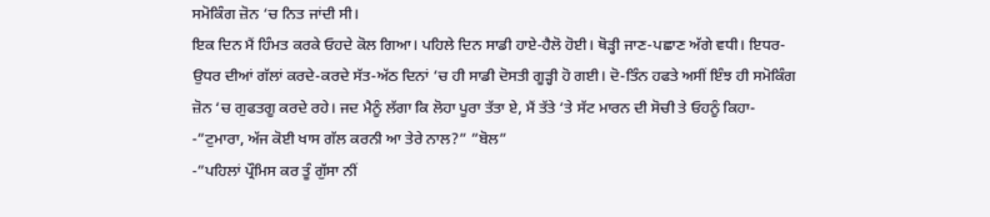ਸਮੋਕਿੰਗ ਜ਼ੋਨ ‘ਚ ਨਿਤ ਜਾਂਦੀ ਸੀ।
ਇਕ ਦਿਨ ਮੈਂ ਹਿੰਮਤ ਕਰਕੇ ਓਹਦੇ ਕੋਲ ਗਿਆ। ਪਹਿਲੇ ਦਿਨ ਸਾਡੀ ਹਾਏ-ਹੈਲੋ ਹੋਈ। ਥੋੜ੍ਹੀ ਜਾਣ-ਪਛਾਣ ਅੱਗੇ ਵਧੀ। ਇਧਰ-ਉਧਰ ਦੀਆਂ ਗੱਲਾਂ ਕਰਦੇ-ਕਰਦੇ ਸੱਤ-ਅੱਠ ਦਿਨਾਂ ‘ਚ ਹੀ ਸਾਡੀ ਦੋਸਤੀ ਗੂੜ੍ਹੀ ਹੋ ਗਈ। ਦੋ-ਤਿੰਨ ਹਫਤੇ ਅਸੀਂ ਇੰਝ ਹੀ ਸਮੋਕਿੰਗ ਜ਼ੋਨ ‘ਚ ਗੁਫਤਗੂ ਕਰਦੇ ਰਹੇ। ਜਦ ਮੈਨੂੰ ਲੱਗਾ ਕਿ ਲੋਹਾ ਪੂਰਾ ਤੱਤਾ ਏ, ਮੈਂ ਤੱਤੇ ‘ਤੇ ਸੱਟ ਮਾਰਨ ਦੀ ਸੋਚੀ ਤੇ ਓਹਨੂੰ ਕਿਹਾ-
-”ਟੁਮਾਰਾ, ਅੱਜ ਕੋਈ ਖਾਸ ਗੱਲ ਕਰਨੀ ਆ ਤੇਰੇ ਨਾਲ?” ”ਬੋਲ”
-”ਪਹਿਲਾਂ ਪ੍ਰੌਮਿਸ ਕਰ ਤੂੰ ਗੁੱਸਾ ਨੀਂ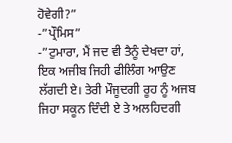ਹੋਵੇਗੀ?”
-”ਪ੍ਰੌਮਿਸ”
-”ਟੁਮਾਰਾ, ਮੈਂ ਜਦ ਵੀ ਤੈਨੂੰ ਦੇਖਦਾ ਹਾਂ, ਇਕ ਅਜੀਬ ਜਿਹੀ ਫੀਲਿੰਗ ਆਉਣ ਲੱਗਦੀ ਏ। ਤੇਰੀ ਮੌਜੂਦਗੀ ਰੂਹ ਨੂੰ ਅਜਬ ਜਿਹਾ ਸਕੂਨ ਦਿੰਦੀ ਏ ਤੇ ਅਲਹਿਦਗੀ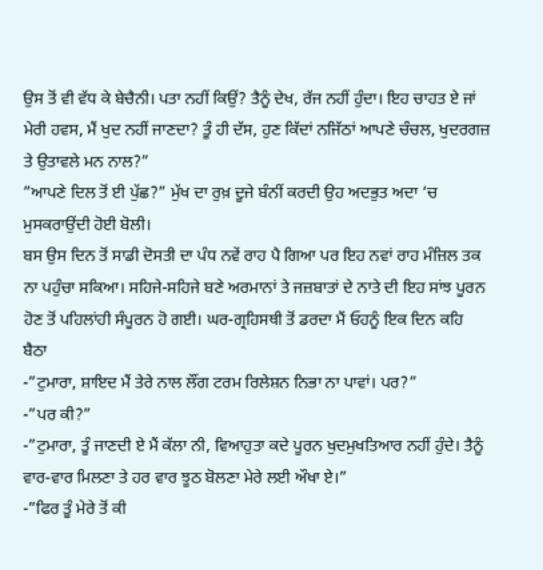ਉਸ ਤੋਂ ਵੀ ਵੱਧ ਕੇ ਬੇਚੈਨੀ। ਪਤਾ ਨਹੀਂ ਕਿਉਂ? ਤੈਨੂੰ ਦੇਖ, ਰੱਜ ਨਹੀਂ ਹੁੰਦਾ। ਇਹ ਚਾਹਤ ਏ ਜਾਂ ਮੇਰੀ ਹਵਸ, ਮੈਂ ਖੁਦ ਨਹੀਂ ਜਾਣਦਾ? ਤੂੰ ਹੀ ਦੱਸ, ਹੁਣ ਕਿੱਦਾਂ ਨਜਿੱਠਾਂ ਆਪਣੇ ਚੰਚਲ, ਖੁਦਰਗਜ਼ ਤੇ ਉਤਾਵਲੇ ਮਨ ਨਾਲ?”
”ਆਪਣੇ ਦਿਲ ਤੋਂ ਈ ਪੁੱਛ?” ਮੁੱਖ ਦਾ ਰੁਖ਼ ਦੂਜੇ ਬੰਨੀਂ ਕਰਦੀ ਉਹ ਅਦਭੁਤ ਅਦਾ ‘ਚ ਮੁਸਕਰਾਉਂਦੀ ਹੋਈ ਬੋਲੀ।
ਬਸ ਉਸ ਦਿਨ ਤੋਂ ਸਾਡੀ ਦੋਸਤੀ ਦਾ ਪੰਧ ਨਵੇਂ ਰਾਹ ਪੈ ਗਿਆ ਪਰ ਇਹ ਨਵਾਂ ਰਾਹ ਮੰਜ਼ਿਲ ਤਕ ਨਾ ਪਹੁੰਚਾ ਸਕਿਆ। ਸਹਿਜੇ-ਸਹਿਜੇ ਬਣੇ ਅਰਮਾਨਾਂ ਤੇ ਜਜ਼ਬਾਤਾਂ ਦੇ ਨਾਤੇ ਦੀ ਇਹ ਸਾਂਝ ਪੂਰਨ ਹੋਣ ਤੋਂ ਪਹਿਲਾਂਹੀ ਸੰਪੂਰਨ ਹੋ ਗਈ। ਘਰ-ਗ੍ਰਹਿਸਥੀ ਤੋਂ ਡਰਦਾ ਮੈਂ ਓਹਨੂੰ ਇਕ ਦਿਨ ਕਹਿ ਬੈਠਾ
-”ਟੁਮਾਰਾ, ਸ਼ਾਇਦ ਮੈਂ ਤੇਰੇ ਨਾਲ ਲੌਂਗ ਟਰਮ ਰਿਲੇਸ਼ਨ ਨਿਭਾ ਨਾ ਪਾਵਾਂ। ਪਰ?”
-”ਪਰ ਕੀ?”
-”ਟੁਮਾਰਾ, ਤੂੰ ਜਾਣਦੀ ਏ ਮੈਂ ਕੱਲਾ ਨੀ, ਵਿਆਹੁਤਾ ਕਦੇ ਪੂਰਨ ਖੁਦਮੁਖਤਿਆਰ ਨਹੀਂ ਹੁੰਦੇ। ਤੈਨੂੰ ਵਾਰ-ਵਾਰ ਮਿਲਣਾ ਤੇ ਹਰ ਵਾਰ ਝੂਠ ਬੋਲਣਾ ਮੇਰੇ ਲਈ ਔਖਾ ਏ।”
-”ਫਿਰ ਤੂੰ ਮੇਰੇ ਤੋਂ ਕੀ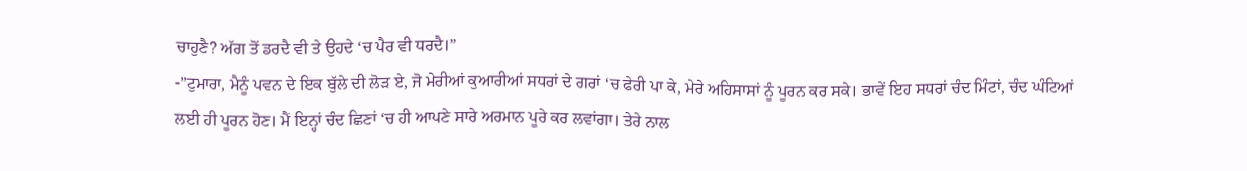ਚਾਹੁਣੈ? ਅੱਗ ਤੋਂ ਡਰਦੈ ਵੀ ਤੇ ਉਹਦੇ ‘ਚ ਪੈਰ ਵੀ ਧਰਦੈ।”
-”ਟੁਮਾਰਾ, ਮੈਨੂੰ ਪਵਨ ਦੇ ਇਕ ਬੁੱਲੇ ਦੀ ਲੋੜ ਏ, ਜੋ ਮੇਰੀਆਂ ਕੁਆਰੀਆਂ ਸਧਰਾਂ ਦੇ ਗਰਾਂ ‘ਚ ਫੇਰੀ ਪਾ ਕੇ, ਮੇਰੇ ਅਹਿਸਾਸਾਂ ਨੂੰ ਪੂਰਨ ਕਰ ਸਕੇ। ਭਾਵੇਂ ਇਹ ਸਧਰਾਂ ਚੰਦ ਮਿੰਟਾਂ, ਚੰਦ ਘੰਟਿਆਂ ਲਈ ਹੀ ਪੂਰਨ ਹੋਣ। ਮੈਂ ਇਨ੍ਹਾਂ ਚੰਦ ਛਿਣਾਂ ‘ਚ ਹੀ ਆਪਣੇ ਸਾਰੇ ਅਰਮਾਨ ਪੂਰੇ ਕਰ ਲਵਾਂਗਾ। ਤੇਰੇ ਨਾਲ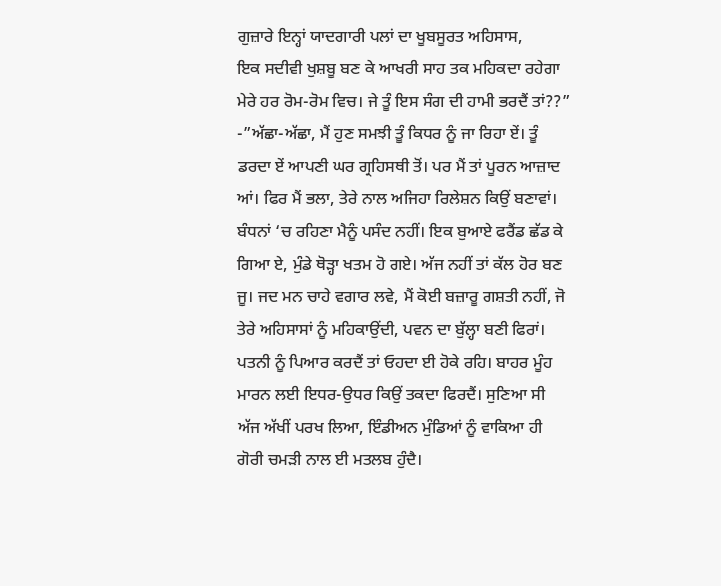ਗੁਜ਼ਾਰੇ ਇਨ੍ਹਾਂ ਯਾਦਗਾਰੀ ਪਲਾਂ ਦਾ ਖੂਬਸੂਰਤ ਅਹਿਸਾਸ,
ਇਕ ਸਦੀਵੀ ਖੁਸ਼ਬੂ ਬਣ ਕੇ ਆਖਰੀ ਸਾਹ ਤਕ ਮਹਿਕਦਾ ਰਹੇਗਾ ਮੇਰੇ ਹਰ ਰੋਮ-ਰੋਮ ਵਿਚ। ਜੇ ਤੂੰ ਇਸ ਸੰਗ ਦੀ ਹਾਮੀ ਭਰਦੈਂ ਤਾਂ??”
-”ਅੱਛਾ-ਅੱਛਾ, ਮੈਂ ਹੁਣ ਸਮਝੀ ਤੂੰ ਕਿਧਰ ਨੂੰ ਜਾ ਰਿਹਾ ਏਂ। ਤੂੰ ਡਰਦਾ ਏਂ ਆਪਣੀ ਘਰ ਗ੍ਰਹਿਸਥੀ ਤੋਂ। ਪਰ ਮੈਂ ਤਾਂ ਪੂਰਨ ਆਜ਼ਾਦ ਆਂ। ਫਿਰ ਮੈਂ ਭਲਾ, ਤੇਰੇ ਨਾਲ ਅਜਿਹਾ ਰਿਲੇਸ਼ਨ ਕਿਉਂ ਬਣਾਵਾਂ। ਬੰਧਨਾਂ ‘ਚ ਰਹਿਣਾ ਮੈਨੂੰ ਪਸੰਦ ਨਹੀਂ। ਇਕ ਬੁਆਏ ਫਰੈਂਡ ਛੱਡ ਕੇ ਗਿਆ ਏ, ਮੁੰਡੇ ਥੋੜ੍ਹਾ ਖਤਮ ਹੋ ਗਏ। ਅੱਜ ਨਹੀਂ ਤਾਂ ਕੱਲ ਹੋਰ ਬਣ ਜੂ। ਜਦ ਮਨ ਚਾਹੇ ਵਗਾਰ ਲਵੇ, ਮੈਂ ਕੋਈ ਬਜ਼ਾਰੂ ਗਸ਼ਤੀ ਨਹੀਂ, ਜੋ ਤੇਰੇ ਅਹਿਸਾਸਾਂ ਨੂੰ ਮਹਿਕਾਉਂਦੀ, ਪਵਨ ਦਾ ਬੁੱਲ੍ਹਾ ਬਣੀ ਫਿਰਾਂ। ਪਤਨੀ ਨੂੰ ਪਿਆਰ ਕਰਦੈਂ ਤਾਂ ਓਹਦਾ ਈ ਹੋਕੇ ਰਹਿ। ਬਾਹਰ ਮੂੰਹ ਮਾਰਨ ਲਈ ਇਧਰ-ਉਧਰ ਕਿਉਂ ਤਕਦਾ ਫਿਰਦੈਂ। ਸੁਣਿਆ ਸੀ ਅੱਜ ਅੱਖੀਂ ਪਰਖ ਲਿਆ, ਇੰਡੀਅਨ ਮੁੰਡਿਆਂ ਨੂੰ ਵਾਕਿਆ ਹੀ ਗੋਰੀ ਚਮੜੀ ਨਾਲ ਈ ਮਤਲਬ ਹੁੰਦੈ।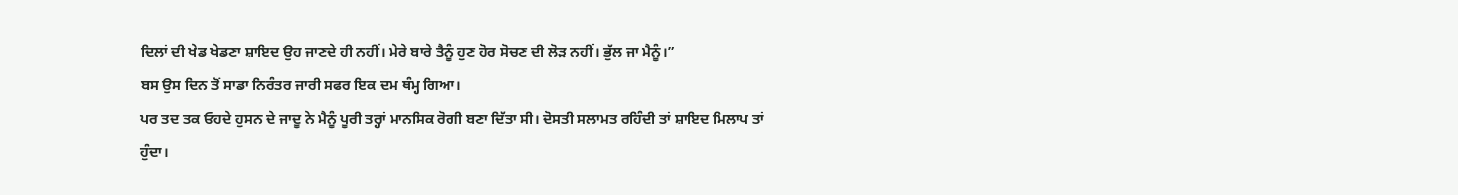ਦਿਲਾਂ ਦੀ ਖੇਡ ਖੇਡਣਾ ਸ਼ਾਇਦ ਉਹ ਜਾਣਦੇ ਹੀ ਨਹੀਂ। ਮੇਰੇ ਬਾਰੇ ਤੈਨੂੰ ਹੁਣ ਹੋਰ ਸੋਚਣ ਦੀ ਲੋੜ ਨਹੀਂ। ਭੁੱਲ ਜਾ ਮੈਨੂੰ।”
ਬਸ ਉਸ ਦਿਨ ਤੋਂ ਸਾਡਾ ਨਿਰੰਤਰ ਜਾਰੀ ਸਫਰ ਇਕ ਦਮ ਥੰਮ੍ਹ ਗਿਆ।
ਪਰ ਤਦ ਤਕ ਓਹਦੇ ਹੁਸਨ ਦੇ ਜਾਦੂ ਨੇ ਮੈਨੂੰ ਪੂਰੀ ਤਰ੍ਹਾਂ ਮਾਨਸਿਕ ਰੋਗੀ ਬਣਾ ਦਿੱਤਾ ਸੀ। ਦੋਸਤੀ ਸਲਾਮਤ ਰਹਿੰਦੀ ਤਾਂ ਸ਼ਾਇਦ ਮਿਲਾਪ ਤਾਂ ਹੁੰਦਾ।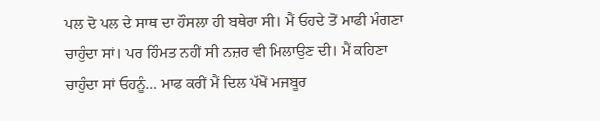ਪਲ ਦੋ ਪਲ ਦੇ ਸਾਥ ਦਾ ਹੌਸਲਾ ਹੀ ਬਥੇਰਾ ਸੀ। ਮੈਂ ਓਹਦੇ ਤੋਂ ਮਾਫੀ ਮੰਗਣਾ ਚਾਹੁੰਦਾ ਸਾਂ। ਪਰ ਹਿੰਮਤ ਨਹੀਂ ਸੀ ਨਜ਼ਰ ਵੀ ਮਿਲਾਉਣ ਦੀ। ਮੈਂ ਕਹਿਣਾ ਚਾਹੁੰਦਾ ਸਾਂ ਓਹਨੂੰ… ਮਾਫ ਕਰੀਂ ਮੈਂ ਦਿਲ ਪੱਖੋਂ ਮਜਬੂਰ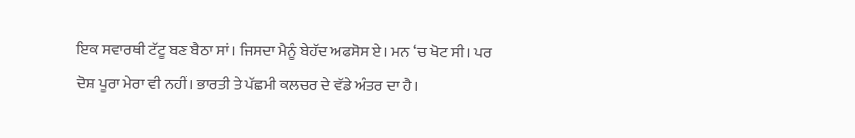ਇਕ ਸਵਾਰਥੀ ਟੱਟੂ ਬਣ ਬੈਠਾ ਸਾਂ। ਜਿਸਦਾ ਮੈਨੂੰ ਬੇਹੱਦ ਅਫਸੋਸ ਏ। ਮਨ ‘ਚ ਖੋਟ ਸੀ। ਪਰ ਦੋਸ਼ ਪੂਰਾ ਮੇਰਾ ਵੀ ਨਹੀਂ। ਭਾਰਤੀ ਤੇ ਪੱਛਮੀ ਕਲਚਰ ਦੇ ਵੱਡੇ ਅੰਤਰ ਦਾ ਹੈ।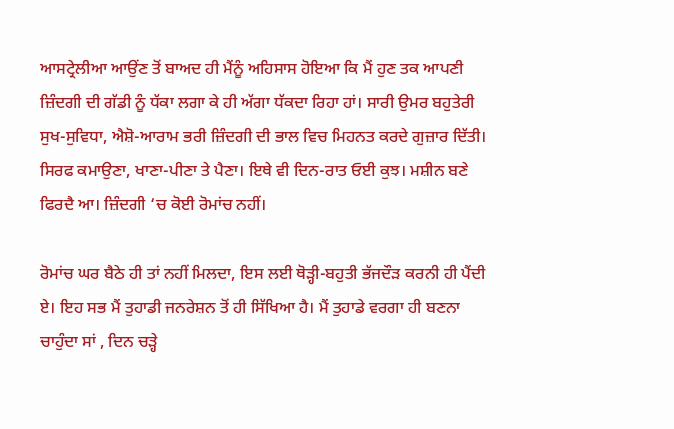ਆਸਟ੍ਰੇਲੀਆ ਆਉਂਣ ਤੋਂ ਬਾਅਦ ਹੀ ਮੈਂਨੂੰ ਅਹਿਸਾਸ ਹੋਇਆ ਕਿ ਮੈਂ ਹੁਣ ਤਕ ਆਪਣੀ ਜ਼ਿੰਦਗੀ ਦੀ ਗੱਡੀ ਨੂੰ ਧੱਕਾ ਲਗਾ ਕੇ ਹੀ ਅੱਗਾ ਧੱਕਦਾ ਰਿਹਾ ਹਾਂ। ਸਾਰੀ ਉਮਰ ਬਹੁਤੇਰੀ ਸੁਖ-ਸੁਵਿਧਾ, ਐਸ਼ੋ-ਆਰਾਮ ਭਰੀ ਜ਼ਿੰਦਗੀ ਦੀ ਭਾਲ ਵਿਚ ਮਿਹਨਤ ਕਰਦੇ ਗੁਜ਼ਾਰ ਦਿੱਤੀ। ਸਿਰਫ ਕਮਾਉਣਾ, ਖਾਣਾ-ਪੀਣਾ ਤੇ ਪੈਣਾ। ਇਥੇ ਵੀ ਦਿਨ-ਰਾਤ ਓਈ ਕੁਝ। ਮਸ਼ੀਨ ਬਣੇ ਫਿਰਦੈ ਆ। ਜ਼ਿੰਦਗੀ ‘ਚ ਕੋਈ ਰੋਮਾਂਚ ਨਹੀਂ।

ਰੋਮਾਂਚ ਘਰ ਬੈਠੇ ਹੀ ਤਾਂ ਨਹੀਂ ਮਿਲਦਾ, ਇਸ ਲਈ ਥੋੜ੍ਹੀ-ਬਹੁਤੀ ਭੱਜਦੌੜ ਕਰਨੀ ਹੀ ਪੈਂਦੀ ਏ। ਇਹ ਸਭ ਮੈਂ ਤੁਹਾਡੀ ਜਨਰੇਸ਼ਨ ਤੋਂ ਹੀ ਸਿੱਖਿਆ ਹੈ। ਮੈਂ ਤੁਹਾਡੇ ਵਰਗਾ ਹੀ ਬਣਨਾ ਚਾਹੁੰਦਾ ਸਾਂ , ਦਿਨ ਚੜ੍ਹੇ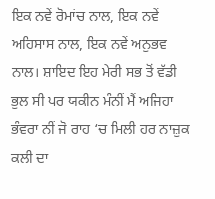ਇਕ ਨਵੇਂ ਰੋਮਾਂਚ ਨਾਲ, ਇਕ ਨਵੇਂ ਅਹਿਸਾਸ ਨਾਲ, ਇਕ ਨਵੇਂ ਅਨੁਭਵ ਨਾਲ। ਸ਼ਾਇਦ ਇਹ ਮੇਰੀ ਸਭ ਤੋਂ ਵੱਡੀ ਭੁਲ ਸੀ ਪਰ ਯਕੀਨ ਮੰਨੀਂ ਮੈਂ ਅਜਿਹਾ ਭੰਵਰਾ ਨੀਂ ਜੋ ਰਾਹ ‘ਚ ਮਿਲੀ ਹਰ ਨਾਜ਼ੁਕ ਕਲੀ ਦਾ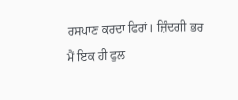ਰਸਪਾਣ ਕਰਦਾ ਫਿਰਾਂ। ਜ਼ਿੰਦਗੀ ਭਰ ਮੈਂ ਇਕ ਹੀ ਫੁਲ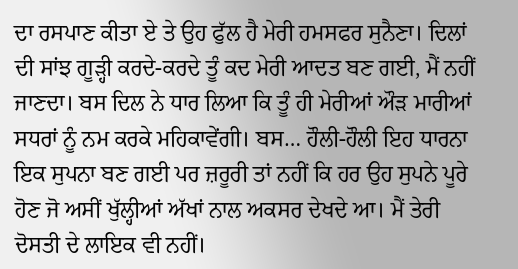ਦਾ ਰਸਪਾਣ ਕੀਤਾ ਏ ਤੇ ਉਹ ਫੁੱਲ ਹੈ ਮੇਰੀ ਹਮਸਫਰ ਸੁਨੈਣਾ। ਦਿਲਾਂ ਦੀ ਸਾਂਝ ਗੂੜ੍ਹੀ ਕਰਦੇ-ਕਰਦੇ ਤੂੰ ਕਦ ਮੇਰੀ ਆਦਤ ਬਣ ਗਈ, ਮੈਂ ਨਹੀਂ ਜਾਣਦਾ। ਬਸ ਦਿਲ ਨੇ ਧਾਰ ਲਿਆ ਕਿ ਤੂੰ ਹੀ ਮੇਰੀਆਂ ਔੜ ਮਾਰੀਆਂ ਸਧਰਾਂ ਨੂੰ ਨਮ ਕਰਕੇ ਮਹਿਕਾਵੇਂਗੀ। ਬਸ… ਹੌਲੀ-ਹੌਲੀ ਇਹ ਧਾਰਨਾ ਇਕ ਸੁਪਨਾ ਬਣ ਗਈ ਪਰ ਜ਼ਰੂਰੀ ਤਾਂ ਨਹੀਂ ਕਿ ਹਰ ਉਹ ਸੁਪਨੇ ਪੂਰੇ ਹੋਣ ਜੋ ਅਸੀਂ ਖੁੱਲ੍ਹੀਆਂ ਅੱਖਾਂ ਨਾਲ ਅਕਸਰ ਦੇਖਦੇ ਆ। ਮੈਂ ਤੇਰੀ ਦੋਸਤੀ ਦੇ ਲਾਇਕ ਵੀ ਨਹੀਂ।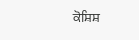ਕੋਸ਼ਿਸ਼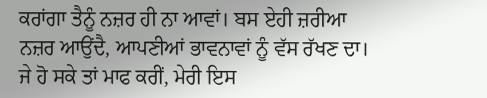ਕਰਾਂਗਾ ਤੈਨੂੰ ਨਜ਼ਰ ਹੀ ਨਾ ਆਵਾਂ। ਬਸ ਏਹੀ ਜ਼ਰੀਆ ਨਜ਼ਰ ਆਉਂਦੈ, ਆਪਣੀਆਂ ਭਾਵਨਾਵਾਂ ਨੂੰ ਵੱਸ ਰੱਖਣ ਦਾ। ਜੇ ਹੋ ਸਕੇ ਤਾਂ ਮਾਫ ਕਰੀਂ, ਮੇਰੀ ਇਸ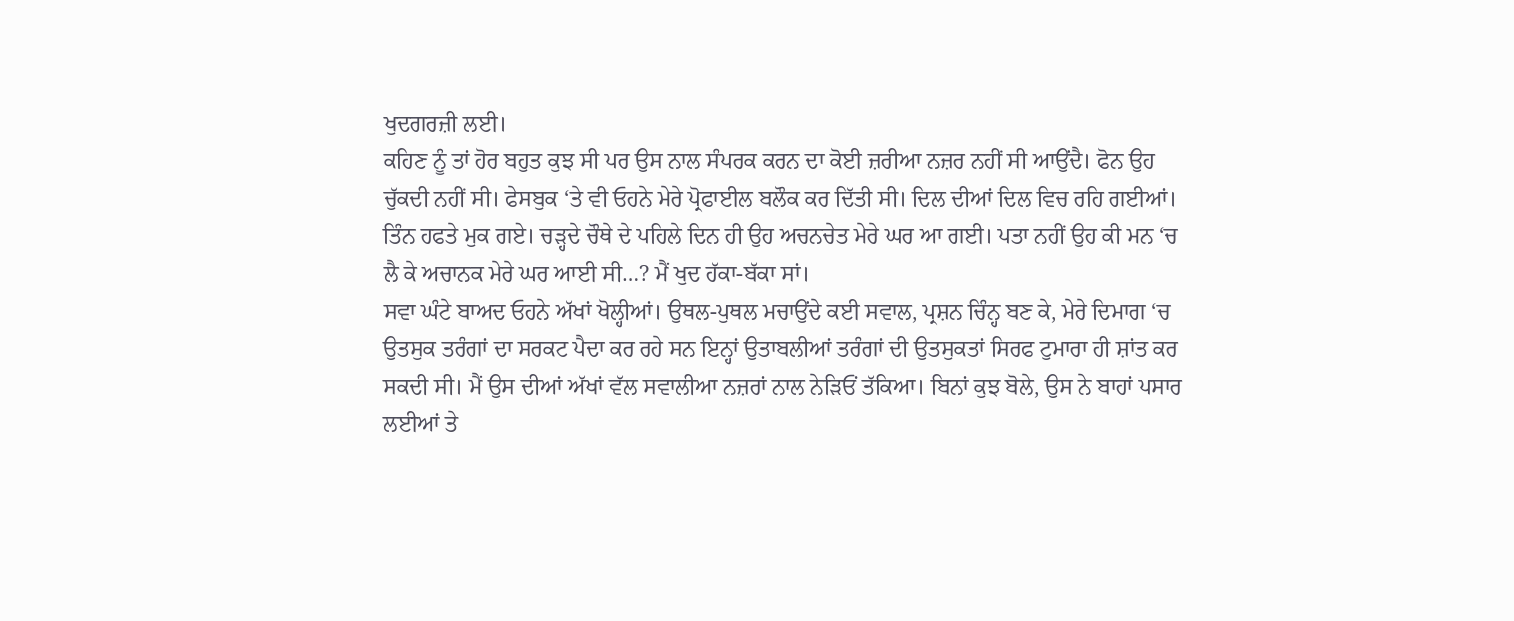ਖੁਦਗਰਜ਼ੀ ਲਈ।
ਕਹਿਣ ਨੂੰ ਤਾਂ ਹੋਰ ਬਹੁਤ ਕੁਝ ਸੀ ਪਰ ਉਸ ਨਾਲ ਸੰਪਰਕ ਕਰਨ ਦਾ ਕੋਈ ਜ਼ਰੀਆ ਨਜ਼ਰ ਨਹੀਂ ਸੀ ਆਉਂਦੈ। ਫੋਨ ਉਹ ਚੁੱਕਦੀ ਨਹੀਂ ਸੀ। ਫੇਸਬੁਕ ‘ਤੇ ਵੀ ਓਹਨੇ ਮੇਰੇ ਪ੍ਰੋਫਾਈਲ ਬਲੌਕ ਕਰ ਦਿੱਤੀ ਸੀ। ਦਿਲ ਦੀਆਂ ਦਿਲ ਵਿਚ ਰਹਿ ਗਈਆਂ।
ਤਿੰਨ ਹਫਤੇ ਮੁਕ ਗਏ। ਚੜ੍ਹਦੇ ਚੌਥੇ ਦੇ ਪਹਿਲੇ ਦਿਨ ਹੀ ਉਹ ਅਚਨਚੇਤ ਮੇਰੇ ਘਰ ਆ ਗਈ। ਪਤਾ ਨਹੀਂ ਉਹ ਕੀ ਮਨ ‘ਚ ਲੈ ਕੇ ਅਚਾਨਕ ਮੇਰੇ ਘਰ ਆਈ ਸੀ…? ਮੈਂ ਖੁਦ ਹੱਕਾ-ਬੱਕਾ ਸਾਂ।
ਸਵਾ ਘੰਟੇ ਬਾਅਦ ਓਹਨੇ ਅੱਖਾਂ ਖੋਲ੍ਹੀਆਂ। ਉਥਲ-ਪੁਥਲ ਮਚਾਉਂਦੇ ਕਈ ਸਵਾਲ, ਪ੍ਰਸ਼ਨ ਚਿੰਨ੍ਹ ਬਣ ਕੇ, ਮੇਰੇ ਦਿਮਾਗ ‘ਚ ਉਤਸੁਕ ਤਰੰਗਾਂ ਦਾ ਸਰਕਟ ਪੈਦਾ ਕਰ ਰਹੇ ਸਨ ਇਨ੍ਹਾਂ ਉਤਾਬਲੀਆਂ ਤਰੰਗਾਂ ਦੀ ਉਤਸੁਕਤਾਂ ਸਿਰਫ ਟੁਮਾਰਾ ਹੀ ਸ਼ਾਂਤ ਕਰ ਸਕਦੀ ਸੀ। ਮੈਂ ਉਸ ਦੀਆਂ ਅੱਖਾਂ ਵੱਲ ਸਵਾਲੀਆ ਨਜ਼ਰਾਂ ਨਾਲ ਨੇੜਿਓਂ ਤੱਕਿਆ। ਬਿਨਾਂ ਕੁਝ ਬੋਲੇ, ਉਸ ਨੇ ਬਾਹਾਂ ਪਸਾਰ ਲਈਆਂ ਤੇ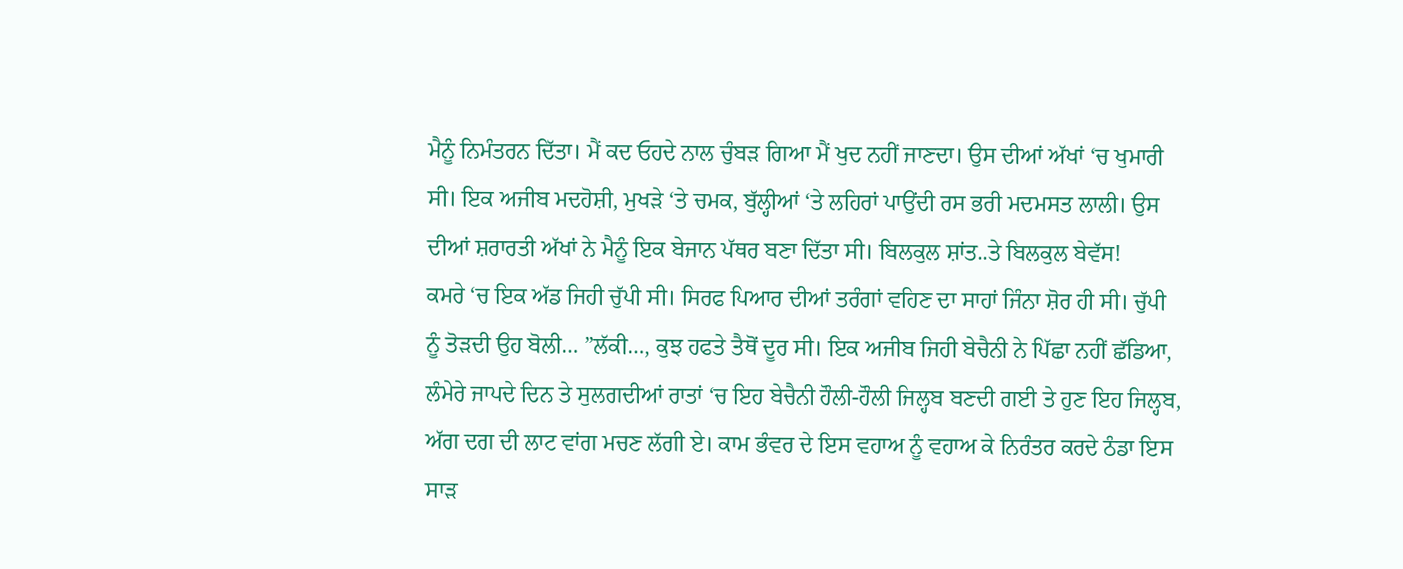ਮੈਨੂੰ ਨਿਮੰਤਰਨ ਦਿੱਤਾ। ਮੈਂ ਕਦ ਓਹਦੇ ਨਾਲ ਚੁੰਬੜ ਗਿਆ ਮੈਂ ਖੁਦ ਨਹੀਂ ਜਾਣਦਾ। ਉਸ ਦੀਆਂ ਅੱਖਾਂ ‘ਚ ਖੁਮਾਰੀ ਸੀ। ਇਕ ਅਜੀਬ ਮਦਹੋਸ਼ੀ, ਮੁਖੜੇ ‘ਤੇ ਚਮਕ, ਬੁੱਲ੍ਹੀਆਂ ‘ਤੇ ਲਹਿਰਾਂ ਪਾਉਂਦੀ ਰਸ ਭਰੀ ਮਦਮਸਤ ਲਾਲੀ। ਉਸ ਦੀਆਂ ਸ਼ਰਾਰਤੀ ਅੱਖਾਂ ਨੇ ਮੈਨੂੰ ਇਕ ਬੇਜਾਨ ਪੱਥਰ ਬਣਾ ਦਿੱਤਾ ਸੀ। ਬਿਲਕੁਲ ਸ਼ਾਂਤ..ਤੇ ਬਿਲਕੁਲ ਬੇਵੱਸ!
ਕਮਰੇ ‘ਚ ਇਕ ਅੱਡ ਜਿਹੀ ਚੁੱਪੀ ਸੀ। ਸਿਰਫ ਪਿਆਰ ਦੀਆਂ ਤਰੰਗਾਂ ਵਹਿਣ ਦਾ ਸਾਹਾਂ ਜਿੰਨਾ ਸ਼ੋਰ ਹੀ ਸੀ। ਚੁੱਪੀ ਨੂੰ ਤੋੜਦੀ ਉਹ ਬੋਲੀ… ”ਲੱਕੀ…, ਕੁਝ ਹਫਤੇ ਤੈਥੋਂ ਦੂਰ ਸੀ। ਇਕ ਅਜੀਬ ਜਿਹੀ ਬੇਚੈਨੀ ਨੇ ਪਿੱਛਾ ਨਹੀਂ ਛੱਡਿਆ, ਲੰਮੇਰੇ ਜਾਪਦੇ ਦਿਨ ਤੇ ਸੁਲਗਦੀਆਂ ਰਾਤਾਂ ‘ਚ ਇਹ ਬੇਚੈਨੀ ਹੌਲੀ-ਹੌਲੀ ਜਿਲ੍ਹਬ ਬਣਦੀ ਗਈ ਤੇ ਹੁਣ ਇਹ ਜਿਲ੍ਹਬ, ਅੱਗ ਦਗ ਦੀ ਲਾਟ ਵਾਂਗ ਮਚਣ ਲੱਗੀ ਏ। ਕਾਮ ਭੰਵਰ ਦੇ ਇਸ ਵਹਾਅ ਨੂੰ ਵਹਾਅ ਕੇ ਨਿਰੰਤਰ ਕਰਦੇ ਠੰਡਾ ਇਸ ਸਾੜ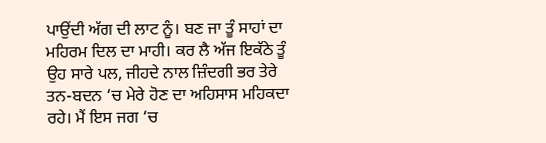ਪਾਉਂਦੀ ਅੱਗ ਦੀ ਲਾਟ ਨੂੰ। ਬਣ ਜਾ ਤੂੰ ਸਾਹਾਂ ਦਾ ਮਹਿਰਮ ਦਿਲ ਦਾ ਮਾਹੀ। ਕਰ ਲੈ ਅੱਜ ਇਕੱਠੇ ਤੂੰ ਉਹ ਸਾਰੇ ਪਲ, ਜੀਹਦੇ ਨਾਲ ਜ਼ਿੰਦਗੀ ਭਰ ਤੇਰੇ ਤਨ-ਬਦਨ ‘ਚ ਮੇਰੇ ਹੋਣ ਦਾ ਅਹਿਸਾਸ ਮਹਿਕਦਾ ਰਹੇ। ਮੈਂ ਇਸ ਜਗ ‘ਚ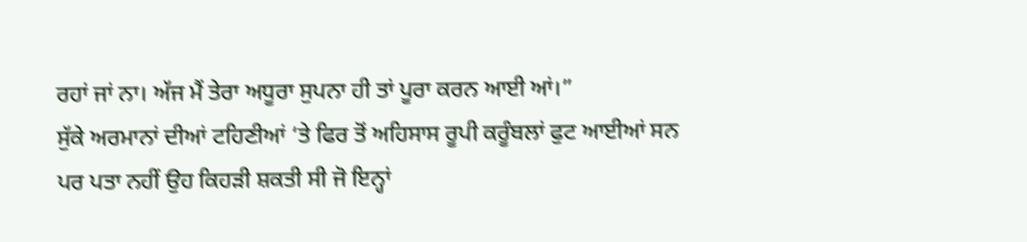ਰਹਾਂ ਜਾਂ ਨਾ। ਅੱਜ ਮੈਂ ਤੇਰਾ ਅਧੂਰਾ ਸੁਪਨਾ ਹੀ ਤਾਂ ਪੂਰਾ ਕਰਨ ਆਈ ਆਂ।”
ਸੁੱਕੇ ਅਰਮਾਨਾਂ ਦੀਆਂ ਟਹਿਣੀਆਂ ‘ਤੇ ਫਿਰ ਤੋਂ ਅਹਿਸਾਸ ਰੂਪੀ ਕਰੂੰਬਲਾਂ ਫੁਟ ਆਈਆਂ ਸਨ ਪਰ ਪਤਾ ਨਹੀਂ ਉਹ ਕਿਹੜੀ ਸ਼ਕਤੀ ਸੀ ਜੋ ਇਨ੍ਹਾਂ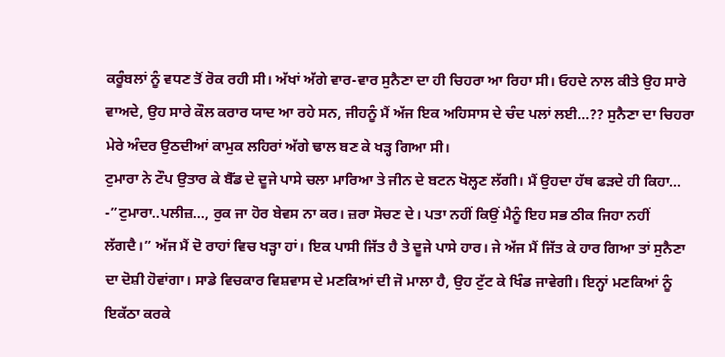ਕਰੂੰਬਲਾਂ ਨੂੰ ਵਧਣ ਤੋਂ ਰੋਕ ਰਹੀ ਸੀ। ਅੱਖਾਂ ਅੱਗੇ ਵਾਰ-ਵਾਰ ਸੁਨੈਣਾ ਦਾ ਹੀ ਚਿਹਰਾ ਆ ਰਿਹਾ ਸੀ। ਓਹਦੇ ਨਾਲ ਕੀਤੇ ਉਹ ਸਾਰੇ ਵਾਅਦੇ, ਉਹ ਸਾਰੇ ਕੌਲ ਕਰਾਰ ਯਾਦ ਆ ਰਹੇ ਸਨ, ਜੀਹਨੂੰ ਮੈਂ ਅੱਜ ਇਕ ਅਹਿਸਾਸ ਦੇ ਚੰਦ ਪਲਾਂ ਲਈ…?? ਸੁਨੈਣਾ ਦਾ ਚਿਹਰਾ ਮੇਰੇ ਅੰਦਰ ਉਠਦੀਆਂ ਕਾਮੁਕ ਲਹਿਰਾਂ ਅੱਗੇ ਢਾਲ ਬਣ ਕੇ ਖੜ੍ਹ ਗਿਆ ਸੀ।
ਟੁਮਾਰਾ ਨੇ ਟੌਪ ਉਤਾਰ ਕੇ ਬੈੱਡ ਦੇ ਦੂਜੇ ਪਾਸੇ ਚਲਾ ਮਾਰਿਆ ਤੇ ਜੀਨ ਦੇ ਬਟਨ ਖੋਲ੍ਹਣ ਲੱਗੀ। ਮੈਂ ਉਹਦਾ ਹੱਥ ਫੜਦੇ ਹੀ ਕਿਹਾ…
-”ਟੁਮਾਰਾ..ਪਲੀਜ਼…, ਰੁਕ ਜਾ ਹੋਰ ਬੇਵਸ ਨਾ ਕਰ। ਜ਼ਰਾ ਸੋਚਣ ਦੇ। ਪਤਾ ਨਹੀਂ ਕਿਉਂ ਮੈਨੂੰ ਇਹ ਸਭ ਠੀਕ ਜਿਹਾ ਨਹੀਂ ਲੱਗਦੈ।” ਅੱਜ ਮੈਂ ਦੋ ਰਾਹਾਂ ਵਿਚ ਖੜ੍ਹਾ ਹਾਂ। ਇਕ ਪਾਸੀ ਜਿੱਤ ਹੈ ਤੇ ਦੂਜੇ ਪਾਸੇ ਹਾਰ। ਜੇ ਅੱਜ ਮੈਂ ਜਿੱਤ ਕੇ ਹਾਰ ਗਿਆ ਤਾਂ ਸੁਨੈਣਾ ਦਾ ਦੋਸ਼ੀ ਹੋਵਾਂਗਾ। ਸਾਡੇ ਵਿਚਕਾਰ ਵਿਸ਼ਵਾਸ ਦੇ ਮਣਕਿਆਂ ਦੀ ਜੋ ਮਾਲਾ ਹੈ, ਉਹ ਟੁੱਟ ਕੇ ਖਿੰਡ ਜਾਵੇਗੀ। ਇਨ੍ਹਾਂ ਮਣਕਿਆਂ ਨੂੰ ਇਕੱਠਾ ਕਰਕੇ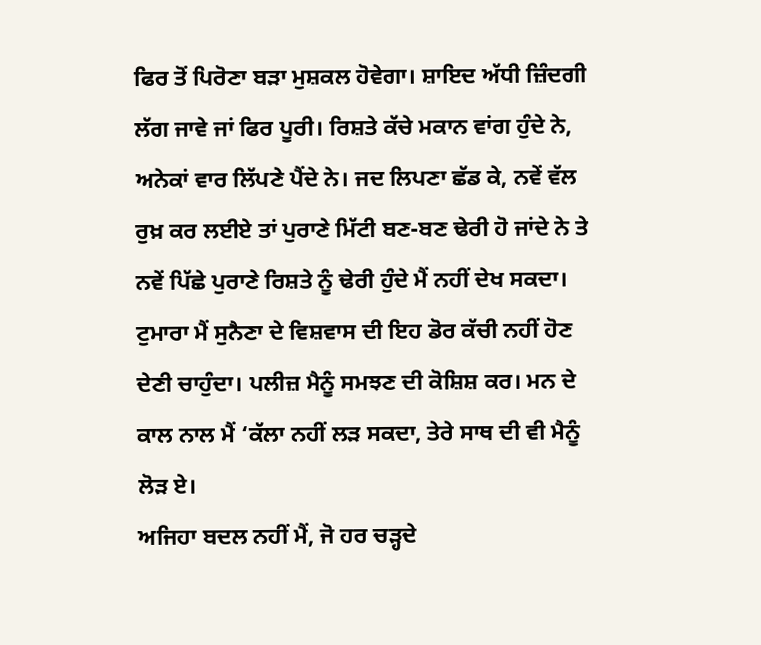ਫਿਰ ਤੋਂ ਪਿਰੋਣਾ ਬੜਾ ਮੁਸ਼ਕਲ ਹੋਵੇਗਾ। ਸ਼ਾਇਦ ਅੱਧੀ ਜ਼ਿੰਦਗੀ ਲੱਗ ਜਾਵੇ ਜਾਂ ਫਿਰ ਪੂਰੀ। ਰਿਸ਼ਤੇ ਕੱਚੇ ਮਕਾਨ ਵਾਂਗ ਹੁੰਦੇ ਨੇ, ਅਨੇਕਾਂ ਵਾਰ ਲਿੱਪਣੇ ਪੈਂਦੇ ਨੇ। ਜਦ ਲਿਪਣਾ ਛੱਡ ਕੇ, ਨਵੇਂ ਵੱਲ ਰੁਖ਼ ਕਰ ਲਈਏ ਤਾਂ ਪੁਰਾਣੇ ਮਿੱਟੀ ਬਣ-ਬਣ ਢੇਰੀ ਹੋ ਜਾਂਦੇ ਨੇ ਤੇ ਨਵੇਂ ਪਿੱਛੇ ਪੁਰਾਣੇ ਰਿਸ਼ਤੇ ਨੂੰ ਢੇਰੀ ਹੁੰਦੇ ਮੈਂ ਨਹੀਂ ਦੇਖ ਸਕਦਾ। ਟੁਮਾਰਾ ਮੈਂ ਸੁਨੈਣਾ ਦੇ ਵਿਸ਼ਵਾਸ ਦੀ ਇਹ ਡੋਰ ਕੱਚੀ ਨਹੀਂ ਹੋਣ ਦੇਣੀ ਚਾਹੁੰਦਾ। ਪਲੀਜ਼ ਮੈਨੂੰ ਸਮਝਣ ਦੀ ਕੋਸ਼ਿਸ਼ ਕਰ। ਮਨ ਦੇ ਕਾਲ ਨਾਲ ਮੈਂ ‘ਕੱਲਾ ਨਹੀਂ ਲੜ ਸਕਦਾ, ਤੇਰੇ ਸਾਥ ਦੀ ਵੀ ਮੈਨੂੰ ਲੋੜ ਏ।
ਅਜਿਹਾ ਬਦਲ ਨਹੀਂ ਮੈਂ, ਜੋ ਹਰ ਚੜ੍ਹਦੇ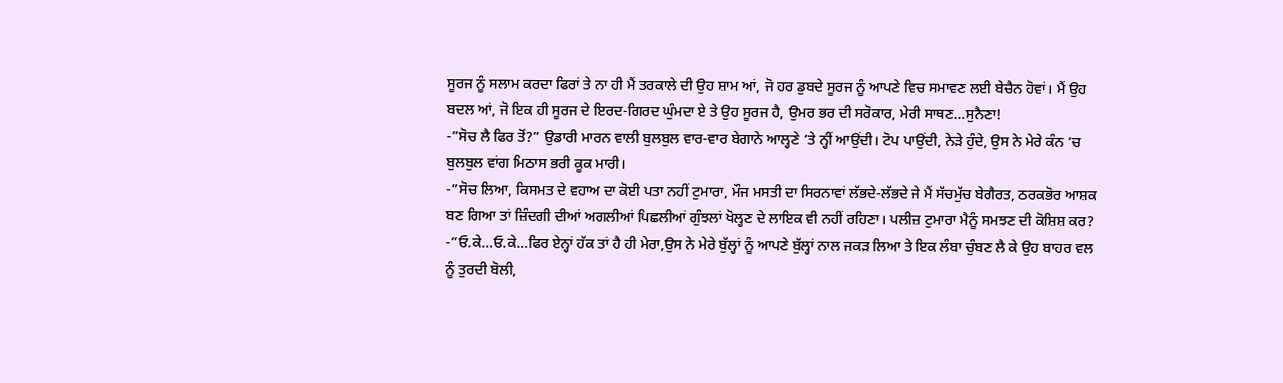ਸੂਰਜ ਨੂੰ ਸਲਾਮ ਕਰਦਾ ਫਿਰਾਂ ਤੇ ਨਾ ਹੀ ਮੈਂ ਤਰਕਾਲੇ ਦੀ ਉਹ ਸ਼ਾਮ ਆਂ, ਜੋ ਹਰ ਡੁਬਦੇ ਸੂਰਜ ਨੂੰ ਆਪਣੇ ਵਿਚ ਸਮਾਵਣ ਲਈ ਬੇਚੈਨ ਹੋਵਾਂ। ਮੈਂ ਉਹ ਬਦਲ ਆਂ, ਜੋ ਇਕ ਹੀ ਸੂਰਜ ਦੇ ਇਰਦ-ਗਿਰਦ ਘੁੰਮਦਾ ਏ ਤੇ ਉਹ ਸੂਰਜ ਹੈ, ਉਮਰ ਭਰ ਦੀ ਸਰੋਕਾਰ, ਮੇਰੀ ਸਾਥਣ…ਸੁਨੈਣਾ!
-”ਸੋਚ ਲੈ ਫਿਰ ਤੋਂ?” ਉਡਾਰੀ ਮਾਰਨ ਵਾਲੀ ਬੁਲਬੁਲ ਵਾਰ-ਵਾਰ ਬੇਗਾਨੇ ਆਲ੍ਹਣੇ ‘ਤੇ ਨ੍ਹੀਂ ਆਉਂਦੀ। ਟੋਪ ਪਾਉਂਦੀ, ਨੇੜੇ ਹੁੰਦੇ, ਉਸ ਨੇ ਮੇਰੇ ਕੰਨ ‘ਚ ਬੁਲਬੁਲ ਵਾਂਗ ਮਿਠਾਸ ਭਰੀ ਕੂਕ ਮਾਰੀ।
-”ਸੋਚ ਲਿਆ, ਕਿਸਮਤ ਦੇ ਵਹਾਅ ਦਾ ਕੋਈ ਪਤਾ ਨਹੀਂ ਟੁਮਾਰਾ, ਮੌਜ ਮਸਤੀ ਦਾ ਸਿਰਨਾਵਾਂ ਲੱਭਦੇ-ਲੱਭਦੇ ਜੇ ਮੈਂ ਸੱਚਮੁੱਚ ਬੇਗੈਰਤ, ਠਰਕਭੋਰ ਆਸ਼ਕ ਬਣ ਗਿਆ ਤਾਂ ਜ਼ਿੰਦਗੀ ਦੀਆਂ ਅਗਲੀਆਂ ਪਿਛਲੀਆਂ ਗੁੰਝਲਾਂ ਖੋਲ੍ਹਣ ਦੇ ਲਾਇਕ ਵੀ ਨਹੀਂ ਰਹਿਣਾ। ਪਲੀਜ਼ ਟੁਮਾਰਾ ਮੈਨੂੰ ਸਮਝਣ ਦੀ ਕੋਸ਼ਿਸ਼ ਕਰ?
-”ਓ.ਕੇ…ਓ.ਕੇ…ਫਿਰ ਏਨ੍ਹਾਂ ਹੱਕ ਤਾਂ ਹੈ ਹੀ ਮੇਰਾ,ਉਸ ਨੇ ਮੇਰੇ ਬੁੱਲ੍ਹਾਂ ਨੂੰ ਆਪਣੇ ਬੁੱਲ੍ਹਾਂ ਨਾਲ ਜਕੜ ਲਿਆ ਤੇ ਇਕ ਲੰਬਾ ਚੁੰਬਣ ਲੈ ਕੇ ਉਹ ਬਾਹਰ ਵਲ ਨੂੰ ਤੁਰਦੀ ਬੋਲੀ,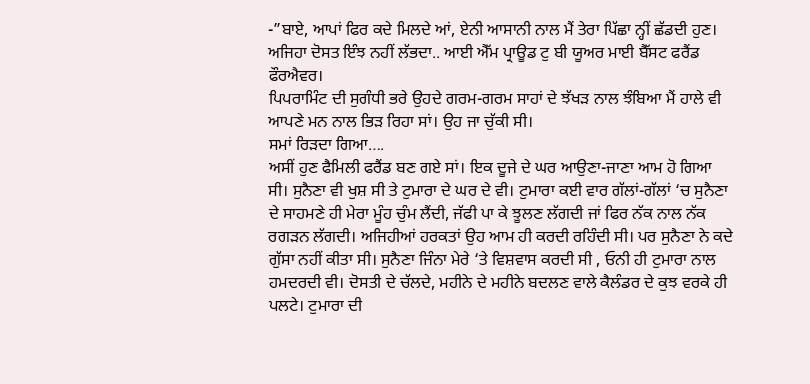-”ਬਾਏ, ਆਪਾਂ ਫਿਰ ਕਦੇ ਮਿਲਦੇ ਆਂ, ਏਨੀ ਆਸਾਨੀ ਨਾਲ ਮੈਂ ਤੇਰਾ ਪਿੱਛਾ ਨ੍ਹੀਂ ਛੱਡਦੀ ਹੁਣ। ਅਜਿਹਾ ਦੋਸਤ ਇੰਝ ਨਹੀਂ ਲੱਭਦਾ.. ਆਈ ਐੱਮ ਪ੍ਰਾਊਡ ਟੁ ਬੀ ਯੂਅਰ ਮਾਈ ਬੈੱਸਟ ਫਰੈਂਡ ਫੌਰਐਵਰ।
ਪਿਪਰਾਮਿੰਟ ਦੀ ਸੁਗੰਧੀ ਭਰੇ ਉਹਦੇ ਗਰਮ-ਗਰਮ ਸਾਹਾਂ ਦੇ ਝੱਖੜ ਨਾਲ ਝੰਬਿਆ ਮੈਂ ਹਾਲੇ ਵੀ ਆਪਣੇ ਮਨ ਨਾਲ ਭਿੜ ਰਿਹਾ ਸਾਂ। ਉਹ ਜਾ ਚੁੱਕੀ ਸੀ।
ਸਮਾਂ ਰਿੜਦਾ ਗਿਆ….
ਅਸੀਂ ਹੁਣ ਫੈਮਿਲੀ ਫਰੈਂਡ ਬਣ ਗਏ ਸਾਂ। ਇਕ ਦੂਜੇ ਦੇ ਘਰ ਆਉਣਾ-ਜਾਣਾ ਆਮ ਹੋ ਗਿਆ ਸੀ। ਸੁਨੈਣਾ ਵੀ ਖੁਸ਼ ਸੀ ਤੇ ਟੁਮਾਰਾ ਦੇ ਘਰ ਦੇ ਵੀ। ਟੁਮਾਰਾ ਕਈ ਵਾਰ ਗੱਲਾਂ-ਗੱਲਾਂ ‘ਚ ਸੁਨੈਣਾ ਦੇ ਸਾਹਮਣੇ ਹੀ ਮੇਰਾ ਮੂੰਹ ਚੁੰਮ ਲੈਂਦੀ, ਜੱਫੀ ਪਾ ਕੇ ਝੂਲਣ ਲੱਗਦੀ ਜਾਂ ਫਿਰ ਨੱਕ ਨਾਲ ਨੱਕ ਰਗੜਨ ਲੱਗਦੀ। ਅਜਿਹੀਆਂ ਹਰਕਤਾਂ ਉਹ ਆਮ ਹੀ ਕਰਦੀ ਰਹਿੰਦੀ ਸੀ। ਪਰ ਸੁਨੈਣਾ ਨੇ ਕਦੇ ਗੁੱਸਾ ਨਹੀਂ ਕੀਤਾ ਸੀ। ਸੁਨੈਣਾ ਜਿੰਨਾ ਮੇਰੇ ‘ਤੇ ਵਿਸ਼ਵਾਸ ਕਰਦੀ ਸੀ , ਓਨੀ ਹੀ ਟੁਮਾਰਾ ਨਾਲ ਹਮਦਰਦੀ ਵੀ। ਦੋਸਤੀ ਦੇ ਚੱਲਦੇ, ਮਹੀਨੇ ਦੇ ਮਹੀਨੇ ਬਦਲਣ ਵਾਲੇ ਕੈਲੰਡਰ ਦੇ ਕੁਝ ਵਰਕੇ ਹੀ ਪਲਟੇ। ਟੁਮਾਰਾ ਦੀ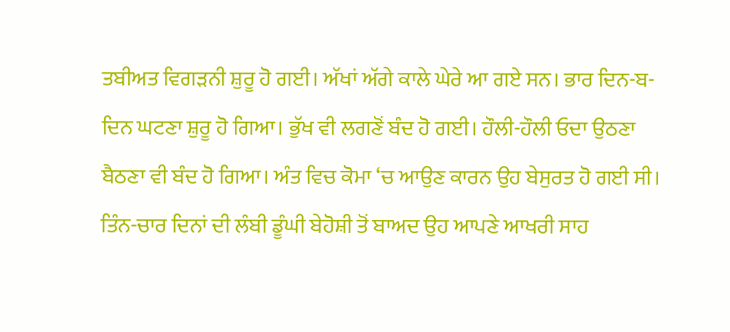ਤਬੀਅਤ ਵਿਗੜਨੀ ਸ਼ੁਰੂ ਹੋ ਗਈ। ਅੱਖਾਂ ਅੱਗੇ ਕਾਲੇ ਘੇਰੇ ਆ ਗਏ ਸਨ। ਭਾਰ ਦਿਨ-ਬ-ਦਿਨ ਘਟਣਾ ਸ਼ੁਰੂ ਹੋ ਗਿਆ। ਭੁੱਖ ਵੀ ਲਗਣੋਂ ਬੰਦ ਹੋ ਗਈ। ਹੌਲੀ-ਹੌਲੀ ਓਦਾ ਉਠਣਾ ਬੈਠਣਾ ਵੀ ਬੰਦ ਹੋ ਗਿਆ। ਅੰਤ ਵਿਚ ਕੋਮਾ ‘ਚ ਆਉਣ ਕਾਰਨ ਉਹ ਬੇਸੁਰਤ ਹੋ ਗਈ ਸੀ। ਤਿੰਨ-ਚਾਰ ਦਿਨਾਂ ਦੀ ਲੰਬੀ ਡੂੰਘੀ ਬੇਹੋਸ਼ੀ ਤੋਂ ਬਾਅਦ ਉਹ ਆਪਣੇ ਆਖਰੀ ਸਾਹ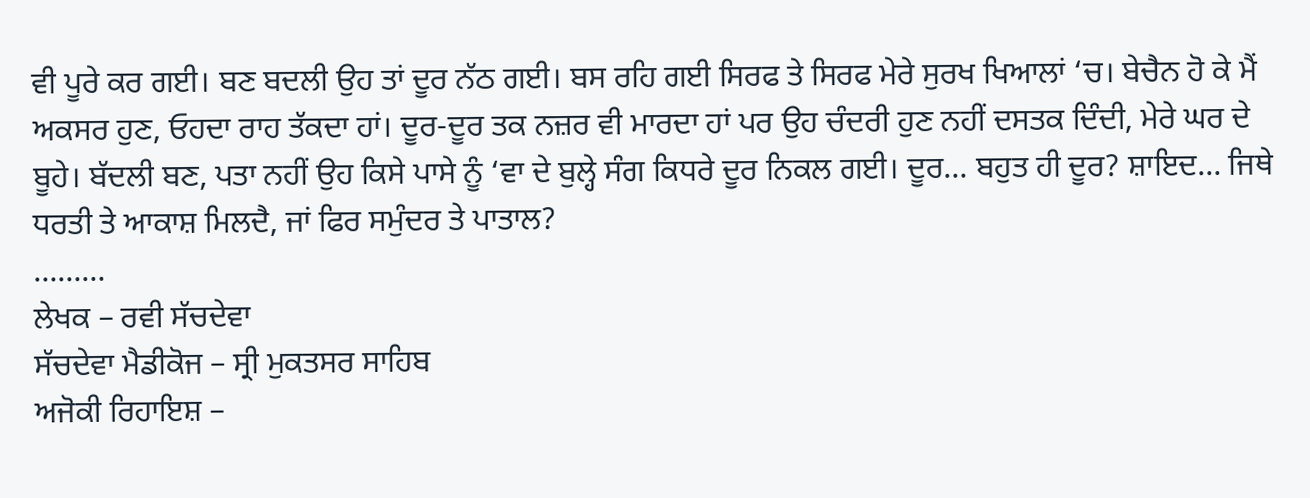ਵੀ ਪੂਰੇ ਕਰ ਗਈ। ਬਣ ਬਦਲੀ ਉਹ ਤਾਂ ਦੂਰ ਨੱਠ ਗਈ। ਬਸ ਰਹਿ ਗਈ ਸਿਰਫ ਤੇ ਸਿਰਫ ਮੇਰੇ ਸੁਰਖ ਖਿਆਲਾਂ ‘ਚ। ਬੇਚੈਨ ਹੋ ਕੇ ਮੈਂ ਅਕਸਰ ਹੁਣ, ਓਹਦਾ ਰਾਹ ਤੱਕਦਾ ਹਾਂ। ਦੂਰ-ਦੂਰ ਤਕ ਨਜ਼ਰ ਵੀ ਮਾਰਦਾ ਹਾਂ ਪਰ ਉਹ ਚੰਦਰੀ ਹੁਣ ਨਹੀਂ ਦਸਤਕ ਦਿੰਦੀ, ਮੇਰੇ ਘਰ ਦੇ ਬੂਹੇ। ਬੱਦਲੀ ਬਣ, ਪਤਾ ਨਹੀਂ ਉਹ ਕਿਸੇ ਪਾਸੇ ਨੂੰ ‘ਵਾ ਦੇ ਬੁਲ੍ਹੇ ਸੰਗ ਕਿਧਰੇ ਦੂਰ ਨਿਕਲ ਗਈ। ਦੂਰ… ਬਹੁਤ ਹੀ ਦੂਰ? ਸ਼ਾਇਦ… ਜਿਥੇ ਧਰਤੀ ਤੇ ਆਕਾਸ਼ ਮਿਲਦੈ, ਜਾਂ ਫਿਰ ਸਮੁੰਦਰ ਤੇ ਪਾਤਾਲ?
………
ਲੇਖਕ – ਰਵੀ ਸੱਚਦੇਵਾ
ਸੱਚਦੇਵਾ ਮੈਡੀਕੋਜ – ਸ੍ਰੀ ਮੁਕਤਸਰ ਸਾਹਿਬ
ਅਜੋਕੀ ਰਿਹਾਇਸ਼ –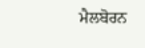ਮੈਲਬੋਰਨ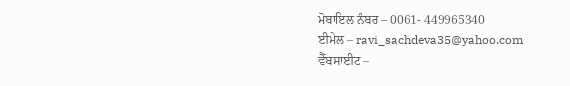ਮੋਬਾਇਲ ਨੰਬਰ – 0061- 449965340
ਈਮੇਲ – ravi_sachdeva35@yahoo.com
ਵੈੱਬਸਾਈਟ –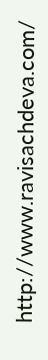http://www.ravisachdeva.com/